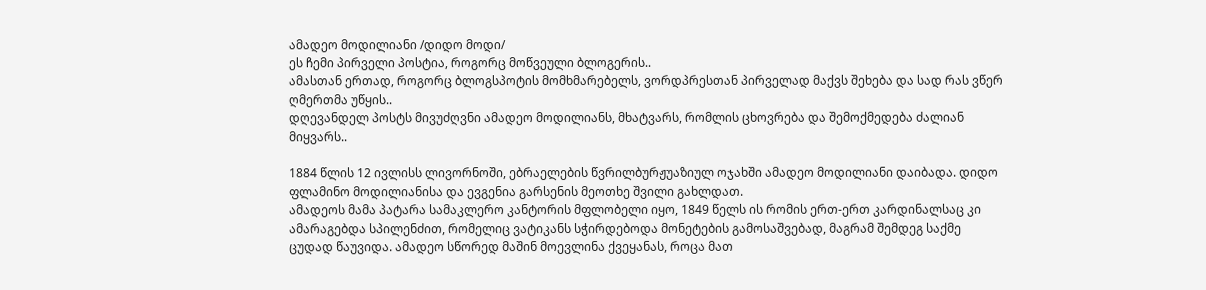ამადეო მოდილიანი /დიდო მოდი/
ეს ჩემი პირველი პოსტია, როგორც მოწვეული ბლოგერის..
ამასთან ერთად, როგორც ბლოგსპოტის მომხმარებელს, ვორდპრესთან პირველად მაქვს შეხება და სად რას ვწერ ღმერთმა უწყის..
დღევანდელ პოსტს მივუძღვნი ამადეო მოდილიანს, მხატვარს, რომლის ცხოვრება და შემოქმედება ძალიან მიყვარს..

1884 წლის 12 ივლისს ლივორნოში, ებრაელების წვრილბურჟუაზიულ ოჯახში ამადეო მოდილიანი დაიბადა. დიდო ფლამინო მოდილიანისა და ევგენია გარსენის მეოთხე შვილი გახლდათ.
ამადეოს მამა პატარა სამაკლერო კანტორის მფლობელი იყო, 1849 წელს ის რომის ერთ-ერთ კარდინალსაც კი ამარაგებდა სპილენძით, რომელიც ვატიკანს სჭირდებოდა მონეტების გამოსაშვებად, მაგრამ შემდეგ საქმე ცუდად წაუვიდა. ამადეო სწორედ მაშინ მოევლინა ქვეყანას, როცა მათ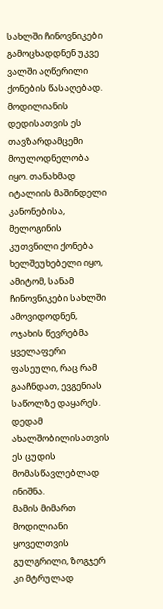სახლში ჩინოვნიკები გამოცხადდნენ უკვე ვალში აღწერილი ქონების წასაღებად.
მოდილიანის დედისათვის ეს თავზარდამცემი მოულოდნელობა იყო. თანახმად იტალიის მაშინდელი კანონებისა, მელოგინის კუთვნილი ქონება ხელშეუხებელი იყო, ამიტომ, სანამ ჩინოვნიკები სახლში ამოვიდოდნენ, ოჯახის წევრებმა ყველაფერი ფასეული, რაც რამ გააჩნდათ, ევგენიას საწოლზე დაყარეს. დედამ ახალშობილისათვის ეს ცუდის მომასწავლებლად ინიშნა.
მამის მიმართ მოდილიანი ყოველთვის გულგრილი, ზოგჯერ კი მტრულად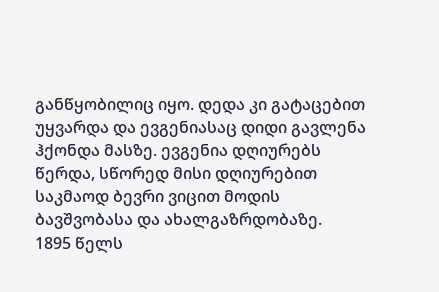განწყობილიც იყო. დედა კი გატაცებით უყვარდა და ევგენიასაც დიდი გავლენა ჰქონდა მასზე. ევგენია დღიურებს წერდა, სწორედ მისი დღიურებით საკმაოდ ბევრი ვიცით მოდის ბავშვობასა და ახალგაზრდობაზე.
1895 წელს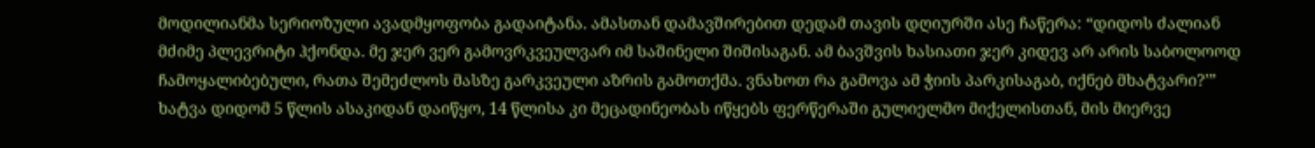მოდილიანმა სერიოზული ავადმყოფობა გადაიტანა. ამასთან დამავშირებით დედამ თავის დღიურში ასე ჩაწერა: “დიდოს ძალიან მძიმე პლევრიტი ჰქონდა. მე ჯერ ვერ გამოვრკვეულვარ იმ საშინელი შიშისაგან. ამ ბავშვის ხასიათი ჯერ კიდევ არ არის საბოლოოდ ჩამოყალიბებული, რათა შემეძლოს მასზე გარკვეული აზრის გამოთქმა. ვნახოთ რა გამოვა ამ ჭიის პარკისაგაბ, იქნებ მხატვარი?’”
ხატვა დიდომ 5 წლის ასაკიდან დაიწყო, 14 წლისა კი მეცადინეობას იწყებს ფერწერაში გულიელმო მიქელისთან, მის მიერვე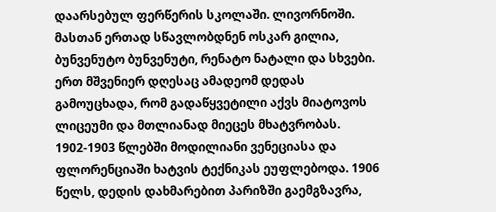დაარსებულ ფერწერის სკოლაში. ლივორნოში. მასთან ერთად სწავლობდნენ ოსკარ გილია, ბუნვენუტო ბუნვენუტი, რენატო ნატალი და სხვები.
ერთ მშვენიერ დღესაც ამადეომ დედას გამოუცხადა, რომ გადაწყვეტილი აქვს მიატოვოს ლიცეუმი და მთლიანად მიეცეს მხატვრობას.
1902-1903 წლებში მოდილიანი ვენეციასა და ფლორენციაში ხატვის ტექნიკას ეუფლებოდა. 1906 წელს, დედის დახმარებით პარიზში გაემგზავრა,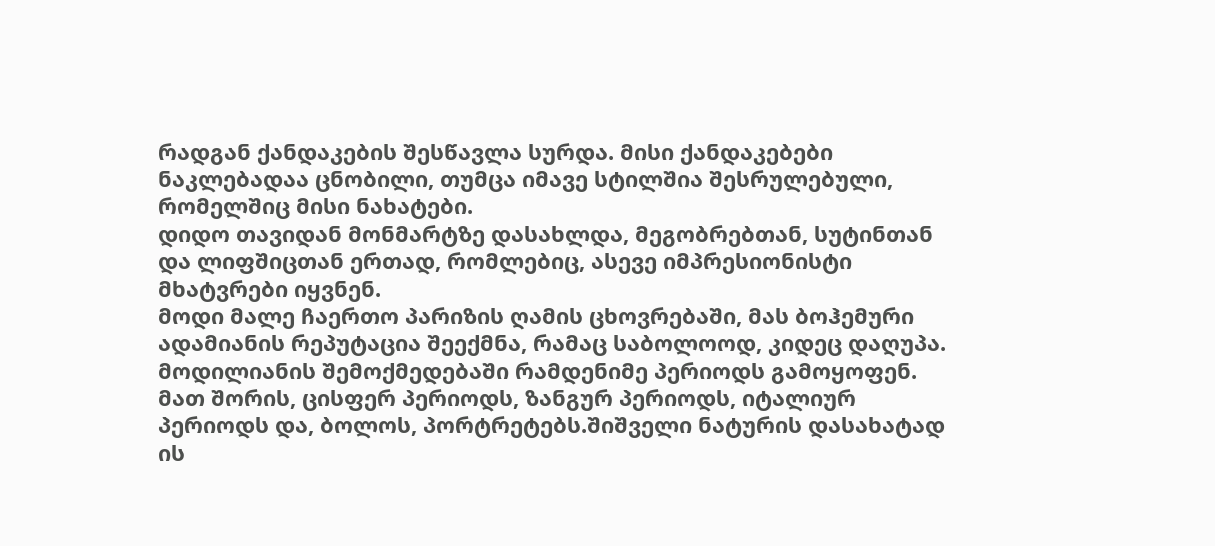რადგან ქანდაკების შესწავლა სურდა. მისი ქანდაკებები ნაკლებადაა ცნობილი, თუმცა იმავე სტილშია შესრულებული, რომელშიც მისი ნახატები.
დიდო თავიდან მონმარტზე დასახლდა, მეგობრებთან, სუტინთან და ლიფშიცთან ერთად, რომლებიც, ასევე იმპრესიონისტი მხატვრები იყვნენ.
მოდი მალე ჩაერთო პარიზის ღამის ცხოვრებაში, მას ბოჰემური ადამიანის რეპუტაცია შეექმნა, რამაც საბოლოოდ, კიდეც დაღუპა.
მოდილიანის შემოქმედებაში რამდენიმე პერიოდს გამოყოფენ. მათ შორის, ცისფერ პერიოდს, ზანგურ პერიოდს, იტალიურ პერიოდს და, ბოლოს, პორტრეტებს.შიშველი ნატურის დასახატად ის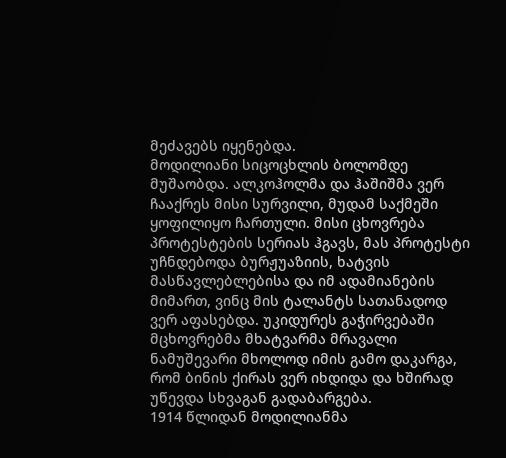მეძავებს იყენებდა.
მოდილიანი სიცოცხლის ბოლომდე მუშაობდა. ალკოჰოლმა და ჰაშიშმა ვერ ჩააქრეს მისი სურვილი, მუდამ საქმეში ყოფილიყო ჩართული. მისი ცხოვრება პროტესტების სერიას ჰგავს, მას პროტესტი უჩნდებოდა ბურჟუაზიის, ხატვის მასწავლებლებისა და იმ ადამიანების მიმართ, ვინც მის ტალანტს სათანადოდ ვერ აფასებდა. უკიდურეს გაჭირვებაში მცხოვრებმა მხატვარმა მრავალი ნამუშევარი მხოლოდ იმის გამო დაკარგა, რომ ბინის ქირას ვერ იხდიდა და ხშირად უწევდა სხვაგან გადაბარგება.
1914 წლიდან მოდილიანმა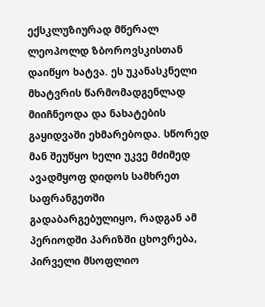ექსკლუზიურად მწერალ ლეოპოლდ ზბოროვსკისთან დაიწყო ხატვა. ეს უკანასკნელი მხატვრის წარმომადგენლად მიიჩნეოდა და ნახატების გაყიდვაში ეხმარებოდა. სწორედ მან შეუწყო ხელი უკვე მძიმედ ავადმყოფ დიდოს სამხრეთ საფრანგეთში გადაბარგებულიყო, რადგან ამ პერიოდში პარიზში ცხოვრება, პირველი მსოფლიო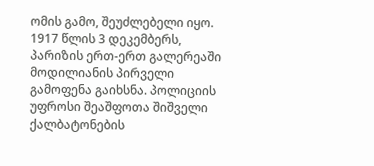ომის გამო, შეუძლებელი იყო.
1917 წლის 3 დეკემბერს, პარიზის ერთ-ერთ გალერეაში მოდილიანის პირველი გამოფენა გაიხსნა. პოლიციის უფროსი შეაშფოთა შიშველი ქალბატონების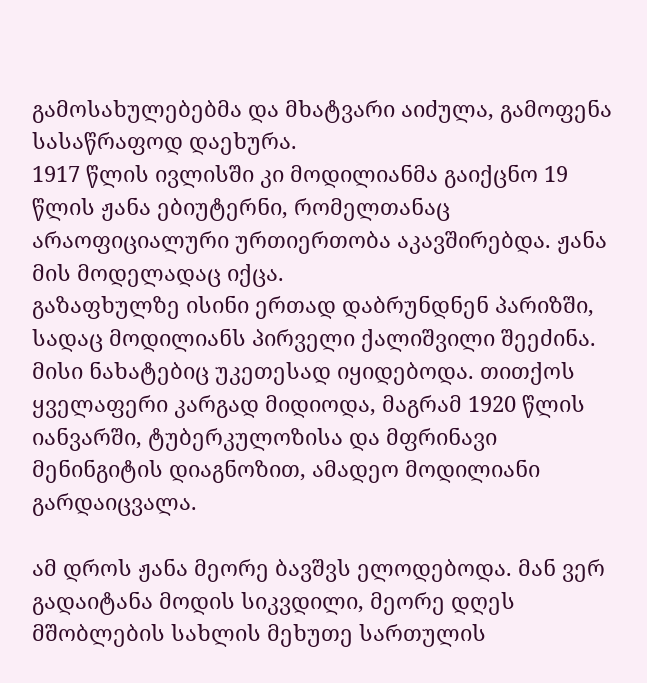გამოსახულებებმა და მხატვარი აიძულა, გამოფენა სასაწრაფოდ დაეხურა.
1917 წლის ივლისში კი მოდილიანმა გაიქცნო 19 წლის ჟანა ებიუტერნი, რომელთანაც არაოფიციალური ურთიერთობა აკავშირებდა. ჟანა მის მოდელადაც იქცა.
გაზაფხულზე ისინი ერთად დაბრუნდნენ პარიზში, სადაც მოდილიანს პირველი ქალიშვილი შეეძინა. მისი ნახატებიც უკეთესად იყიდებოდა. თითქოს ყველაფერი კარგად მიდიოდა, მაგრამ 1920 წლის იანვარში, ტუბერკულოზისა და მფრინავი მენინგიტის დიაგნოზით, ამადეო მოდილიანი გარდაიცვალა.

ამ დროს ჟანა მეორე ბავშვს ელოდებოდა. მან ვერ გადაიტანა მოდის სიკვდილი, მეორე დღეს მშობლების სახლის მეხუთე სართულის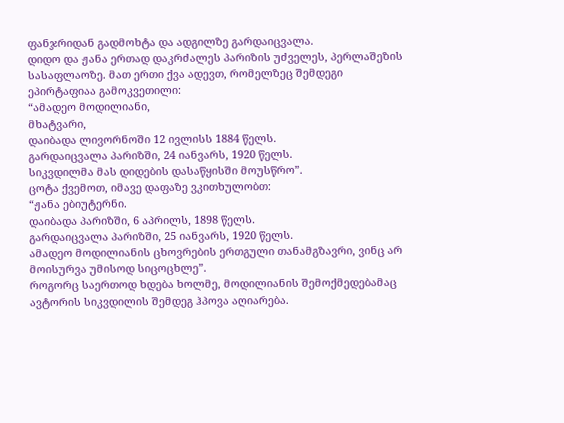ფანჯრიდან გადმოხტა და ადგილზე გარდაიცვალა.
დიდო და ჟანა ერთად დაკრძალეს პარიზის უძველეს, პერლაშეზის სასაფლაოზე. მათ ერთი ქვა ადევთ, რომელზეც შემდეგი ეპირტაფიაა გამოკვეთილი:
“ამადეო მოდილიანი,
მხატვარი,
დაიბადა ლივორნოში 12 ივლისს 1884 წელს.
გარდაიცვალა პარიზში, 24 იანვარს, 1920 წელს.
სიკვდილმა მას დიდების დასაწყისში მოუსწრო”.
ცოტა ქვემოთ, იმავე დაფაზე ვკითხულობთ:
“ჟანა ებიუტერნი.
დაიბადა პარიზში, 6 აპრილს, 1898 წელს.
გარდაიცვალა პარიზში, 25 იანვარს, 1920 წელს.
ამადეო მოდილიანის ცხოვრების ერთგული თანამგზავრი, ვინც არ მოისურვა უმისოდ სიცოცხლე”.
როგორც საერთოდ ხდება ხოლმე, მოდილიანის შემოქმედებამაც ავტორის სიკვდილის შემდეგ ჰპოვა აღიარება.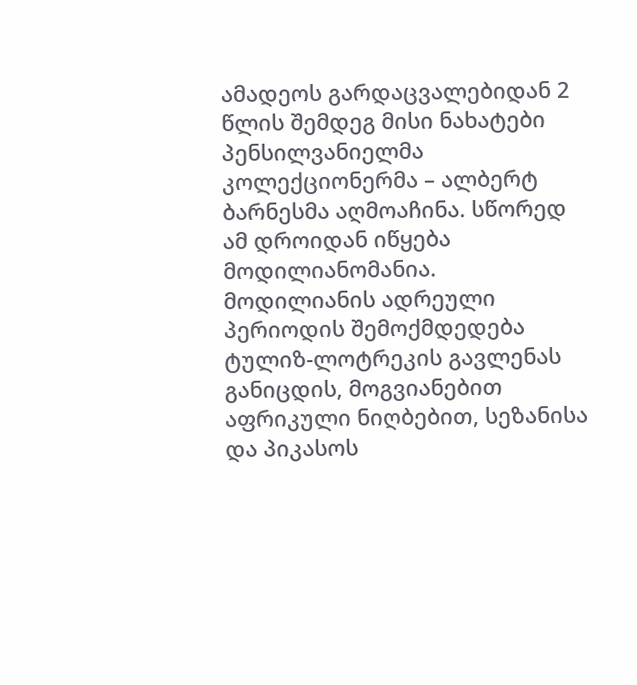ამადეოს გარდაცვალებიდან 2 წლის შემდეგ მისი ნახატები პენსილვანიელმა კოლექციონერმა – ალბერტ ბარნესმა აღმოაჩინა. სწორედ ამ დროიდან იწყება მოდილიანომანია.
მოდილიანის ადრეული პერიოდის შემოქმდედება ტულიზ-ლოტრეკის გავლენას განიცდის, მოგვიანებით აფრიკული ნიღბებით, სეზანისა და პიკასოს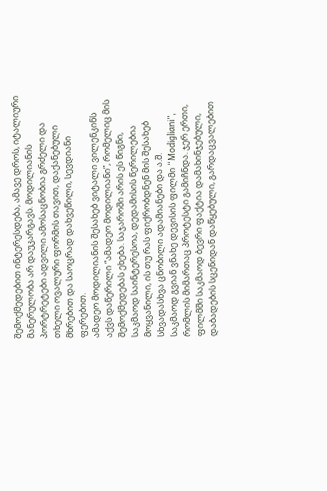შემოქმედებით ინტერესდება, ამავე დროს, იტალიური მანერულობა არ დაუკარგავს. მოდილიანის პორტრეტები ადვილი ამოსაცნობია გრძელი და თხელი ოვალური ფორმის თავით, დაქანებული მხრებით და საოცრად დახვეწილი, სევდიანი ფერებით.
ამადეო მოდილიანის შესახებ ვიტალი ვილენკინს აქვს დაწერილი “ამადეო მოდილიანი”, რომელიც მის შემოქმედებას ეხება. საჯაროში არის ეს წიგნი, საკმაოდ საინტერესოა, დედამისის წერილებია მოყვანილი, ის თუ რას ფიქრობდნენ მის შესახებ სხვადასხვა ცნობილი ადამიანები და ა.შ.
საკმაოდ გვიან ვნახე დევისის ფილმი “Modigliani”, რომლის მიმართაც პროტესტი გამიჩნდა. ჯერ ერთი, ფილმში საკმაოდ ბევრი ფაქტია დამახინჯებული, დაბადების სცენიდან დაწყებული, გარდაცვალებით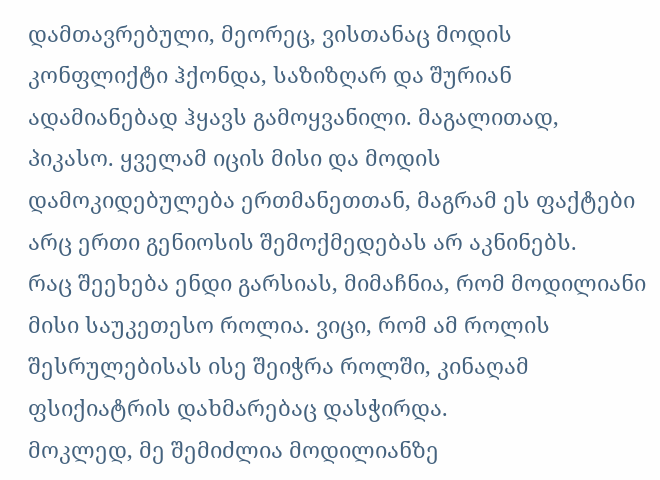დამთავრებული, მეორეც, ვისთანაც მოდის კონფლიქტი ჰქონდა, საზიზღარ და შურიან ადამიანებად ჰყავს გამოყვანილი. მაგალითად, პიკასო. ყველამ იცის მისი და მოდის დამოკიდებულება ერთმანეთთან, მაგრამ ეს ფაქტები არც ერთი გენიოსის შემოქმედებას არ აკნინებს.
რაც შეეხება ენდი გარსიას, მიმაჩნია, რომ მოდილიანი მისი საუკეთესო როლია. ვიცი, რომ ამ როლის შესრულებისას ისე შეიჭრა როლში, კინაღამ ფსიქიატრის დახმარებაც დასჭირდა.
მოკლედ, მე შემიძლია მოდილიანზე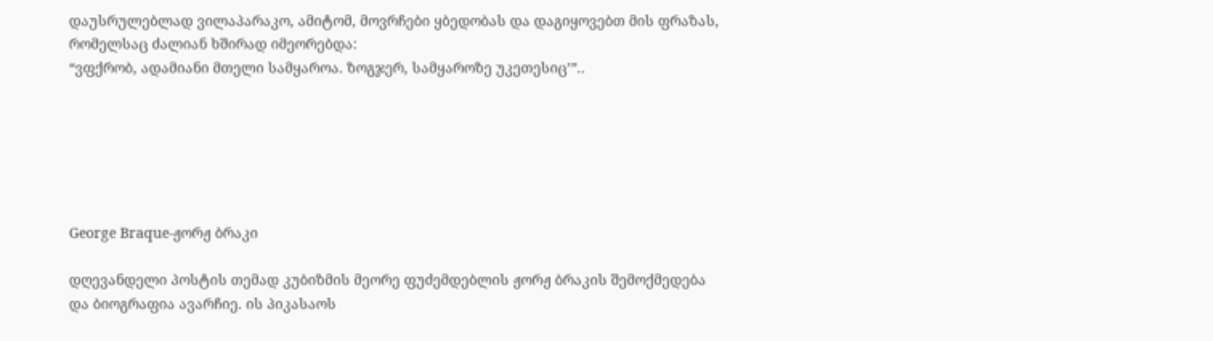დაუსრულებლად ვილაპარაკო, ამიტომ, მოვრჩები ყბედობას და დაგიყოვებთ მის ფრაზას, რომელსაც ძალიან ხშირად იმეორებდა:
“ვფქრობ, ადამიანი მთელი სამყაროა. ზოგჯერ, სამყაროზე უკეთესიც’”..






George Braque-ჟორჟ ბრაკი

დღევანდელი პოსტის თემად კუბიზმის მეორე ფუძემდებლის ჟორჟ ბრაკის შემოქმედება და ბიოგრაფია ავარჩიე. ის პიკასაოს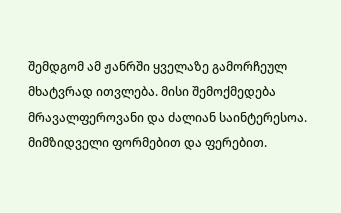შემდგომ ამ ჟანრში ყველაზე გამორჩეულ მხატვრად ითვლება. მისი შემოქმედება მრავალფეროვანი და ძალიან საინტერესოა. მიმზიდველი ფორმებით და ფერებით.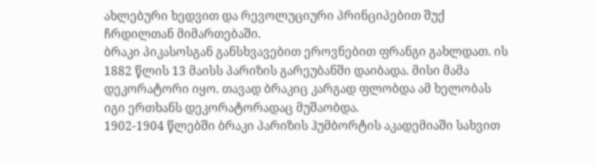ახლებური ხედვით და რევოლუციური პრინციპებით შუქ ჩრდილთან მიმართებაში.
ბრაკი პიკასოსგან განსხვავებით ეროვნებით ფრანგი გახლდათ. ის 1882 წლის 13 მაისს პარიზის გარეუბანში დაიბადა. მისი მამა დეკორატორი იყო. თავად ბრაკიც კარგად ფლობდა ამ ხელობას იგი ერთხანს დეკორატორადაც მუშაობდა.
1902-1904 წლებში ბრაკი პარიზის ჰუმბორტის აკადემიაში სახვით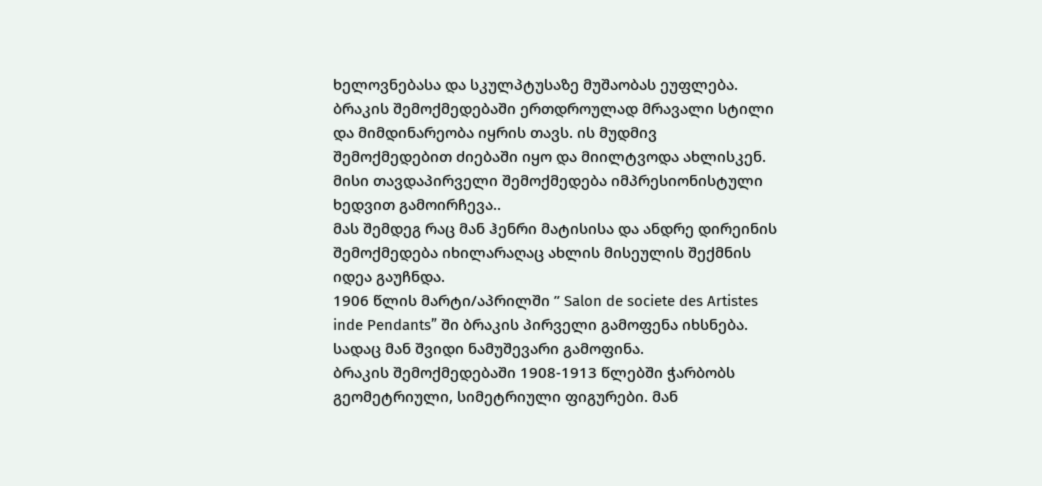ხელოვნებასა და სკულპტუსაზე მუშაობას ეუფლება.
ბრაკის შემოქმედებაში ერთდროულად მრავალი სტილი და მიმდინარეობა იყრის თავს. ის მუდმივ შემოქმედებით ძიებაში იყო და მიილტვოდა ახლისკენ. მისი თავდაპირველი შემოქმედება იმპრესიონისტული ხედვით გამოირჩევა..
მას შემდეგ რაც მან ჰენრი მატისისა და ანდრე დირეინის შემოქმედება იხილარაღაც ახლის მისეულის შექმნის იდეა გაუჩნდა.
1906 წლის მარტი/აპრილში ” Salon de societe des Artistes inde Pendants” ში ბრაკის პირველი გამოფენა იხსნება. სადაც მან შვიდი ნამუშევარი გამოფინა.
ბრაკის შემოქმედებაში 1908-1913 წლებში ჭარბობს გეომეტრიული, სიმეტრიული ფიგურები. მან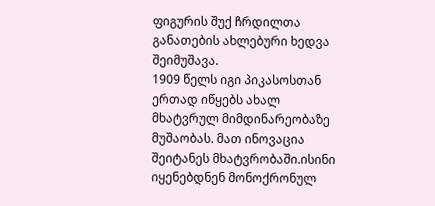ფიგურის შუქ ჩრდილთა განათების ახლებური ხედვა შეიმუშავა.
1909 წელს იგი პიკასოსთან ერთად იწყებს ახალ მხატვრულ მიმდინარეობაზე მუშაობას. მათ ინოვაცია შეიტანეს მხატვრობაში.ისინი იყენებდნენ მონოქრონულ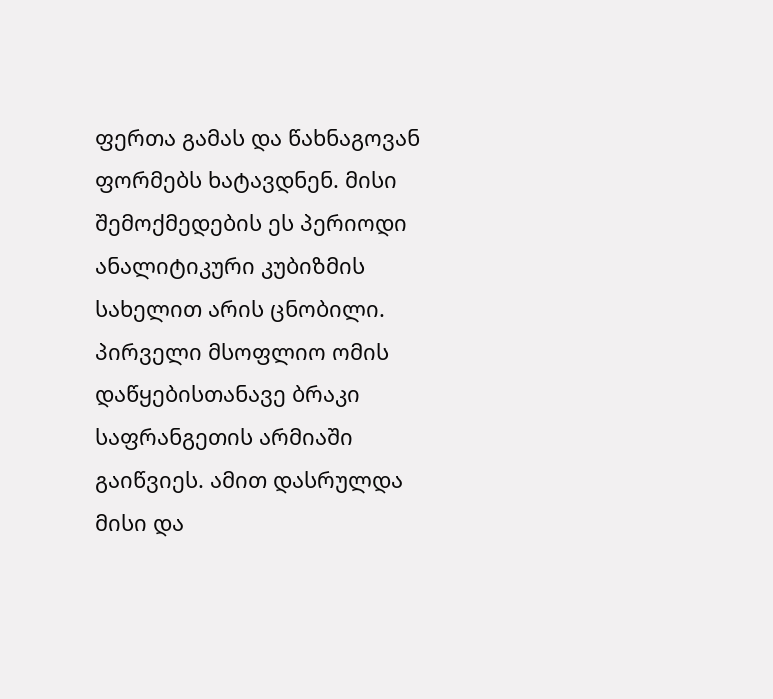ფერთა გამას და წახნაგოვან ფორმებს ხატავდნენ. მისი შემოქმედების ეს პერიოდი ანალიტიკური კუბიზმის სახელით არის ცნობილი.
პირველი მსოფლიო ომის დაწყებისთანავე ბრაკი საფრანგეთის არმიაში გაიწვიეს. ამით დასრულდა მისი და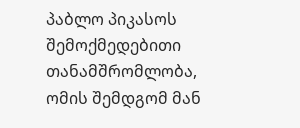პაბლო პიკასოს შემოქმედებითი თანამშრომლობა,
ომის შემდგომ მან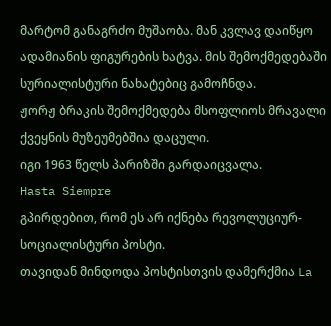მარტომ განაგრძო მუშაობა. მან კვლავ დაიწყო ადამიანის ფიგურების ხატვა. მის შემოქმედებაში სურიალისტური ნახატებიც გამოჩნდა.
ჟორჟ ბრაკის შემოქმედება მსოფლიოს მრავალი ქვეყნის მუზეუმებშია დაცული.
იგი 1963 წელს პარიზში გარდაიცვალა.
Hasta Siempre
გპირდებით, რომ ეს არ იქნება რევოლუციურ-სოციალისტური პოსტი.
თავიდან მინდოდა პოსტისთვის დამერქმია La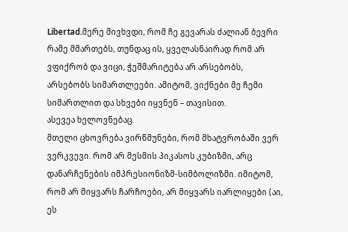Libertad.მერე მივხვდი, რომ ჩე გევარას ძალიან ბევრი რამე მმართებს, თუნდაც ის, ყველასნაირად რომ არ ვფიქრობ და ვიცი, ჭეშმარიტება არ არსებობს, არსებობს სიმართლეები. ამიტომ, ვიქნები მე ჩემი სიმართლით და სხვები იყვნენ – თავისით.
ასევეა ხელოვნებაც.
მთელი ცხოვრება ვირწმუნები, რომ მხატვრობაში ვერ ვერკვევი. რომ არ მესმის პიკასოს კუბიზმი, არც დანარჩენების იმპრესიონიზმ-სიმბოლიზმი. იმიტომ, რომ არ მიყვარს ჩარჩოები, არ მიყვარს იარლიყები (აი, ეს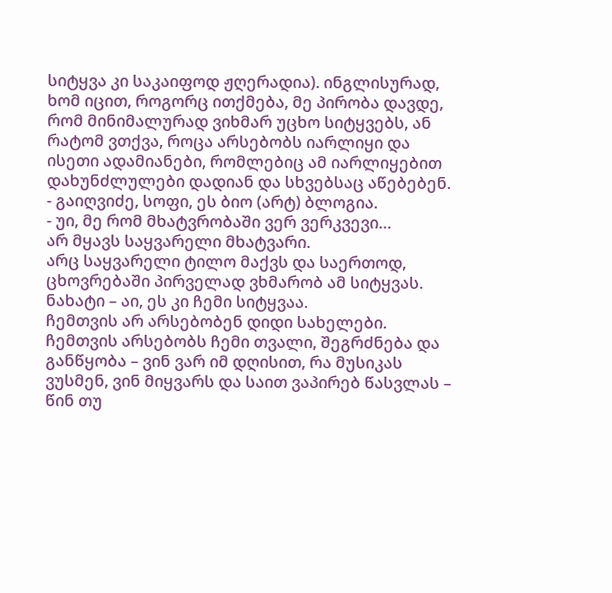სიტყვა კი საკაიფოდ ჟღერადია). ინგლისურად, ხომ იცით, როგორც ითქმება, მე პირობა დავდე, რომ მინიმალურად ვიხმარ უცხო სიტყვებს, ან რატომ ვთქვა, როცა არსებობს იარლიყი და ისეთი ადამიანები, რომლებიც ამ იარლიყებით დახუნძლულები დადიან და სხვებსაც აწებებენ.
- გაიღვიძე, სოფი, ეს ბიო (არტ) ბლოგია.
- უი, მე რომ მხატვრობაში ვერ ვერკვევი…
არ მყავს საყვარელი მხატვარი.
არც საყვარელი ტილო მაქვს და საერთოდ, ცხოვრებაში პირველად ვხმარობ ამ სიტყვას. ნახატი – აი, ეს კი ჩემი სიტყვაა.
ჩემთვის არ არსებობენ დიდი სახელები.
ჩემთვის არსებობს ჩემი თვალი, შეგრძნება და განწყობა – ვინ ვარ იმ დღისით, რა მუსიკას ვუსმენ, ვინ მიყვარს და საით ვაპირებ წასვლას – წინ თუ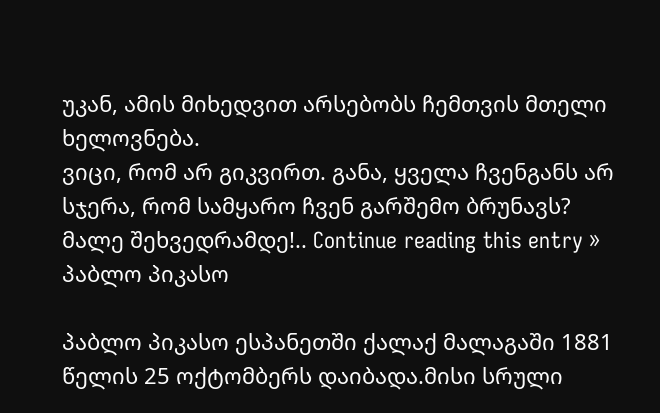უკან, ამის მიხედვით არსებობს ჩემთვის მთელი ხელოვნება.
ვიცი, რომ არ გიკვირთ. განა, ყველა ჩვენგანს არ სჯერა, რომ სამყარო ჩვენ გარშემო ბრუნავს?
მალე შეხვედრამდე!.. Continue reading this entry »
პაბლო პიკასო

პაბლო პიკასო ესპანეთში ქალაქ მალაგაში 1881 წელის 25 ოქტომბერს დაიბადა.მისი სრული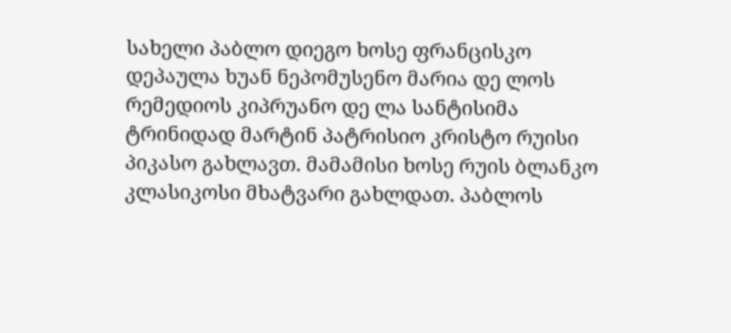სახელი პაბლო დიეგო ხოსე ფრანცისკო დეპაულა ხუან ნეპომუსენო მარია დე ლოს რემედიოს კიპრუანო დე ლა სანტისიმა ტრინიდად მარტინ პატრისიო კრისტო რუისი პიკასო გახლავთ. მამამისი ხოსე რუის ბლანკო კლასიკოსი მხატვარი გახლდათ. პაბლოს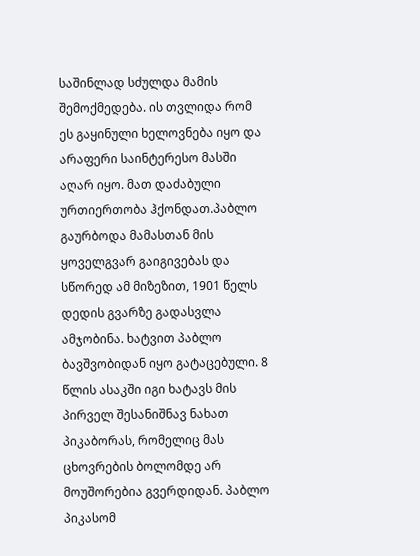საშინლად სძულდა მამის შემოქმედება. ის თვლიდა რომ ეს გაყინული ხელოვნება იყო და არაფერი საინტერესო მასში აღარ იყო. მათ დაძაბული ურთიერთობა ჰქონდათ.პაბლო გაურბოდა მამასთან მის ყოველგვარ გაიგივებას და სწორედ ამ მიზეზით, 1901 წელს დედის გვარზე გადასვლა ამჯობინა. ხატვით პაბლო ბავშვობიდან იყო გატაცებული. 8 წლის ასაკში იგი ხატავს მის პირველ შესანიშნავ ნახათ პიკაბორას, რომელიც მას ცხოვრების ბოლომდე არ მოუშორებია გვერდიდან. პაბლო პიკასომ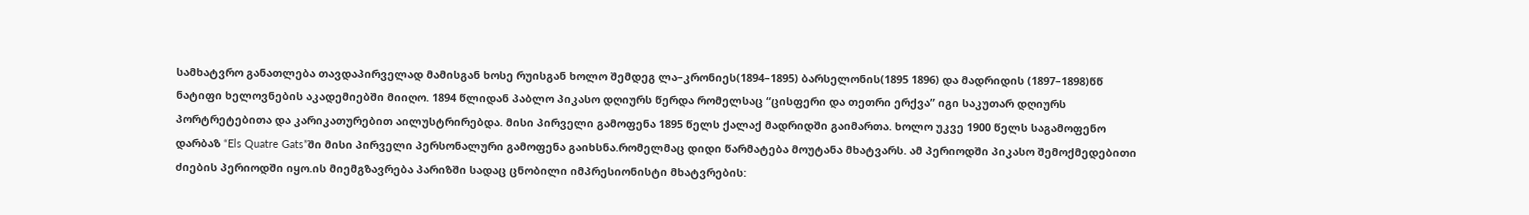სამხატვრო განათლება თავდაპირველად მამისგან ხოსე რუისგან ხოლო შემდეგ ლა–კრონიეს(1894–1895) ბარსელონის(1895 1896) და მადრიდის (1897–1898)წწ ნატიფი ხელოვნების აკადემიებში მიიღო. 1894 წლიდან პაბლო პიკასო დღიურს წერდა რომელსაც “ცისფერი და თეთრი ერქვა” იგი საკუთარ დღიურს პორტრეტებითა და კარიკათურებით აილუსტრირებდა. მისი პირველი გამოფენა 1895 წელს ქალაქ მადრიდში გაიმართა. ხოლო უკვე 1900 წელს საგამოფენო დარბაზ “Els Quatre Gats”ში მისი პირველი პერსონალური გამოფენა გაიხსნა.რომელმაც დიდი წარმატება მოუტანა მხატვარს. ამ პერიოდში პიკასო შემოქმედებითი ძიების პერიოდში იყო.ის მიემგზავრება პარიზში სადაც ცნობილი იმპრესიონისტი მხატვრების: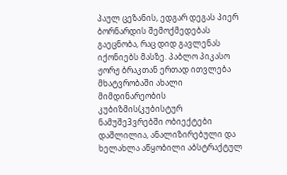პაულ ცეზანის, ედგარ დეგას პიერ ბორნარდის შემოქმედებას გაეცნობა, რაც დიდ გავლენას იქონიებს მასზე. პაბლო პიკასო ჟორჟ ბრაკთან ერთად ითვლება მხატვრობაში ახალი მიმდინარეობის კუბიზმის(კუბისტურ ნამუშე3ვრებში ობიექტები დაშლილია, ანალიზირებული და ხელახლა აწყობილი აბსტრაქტულ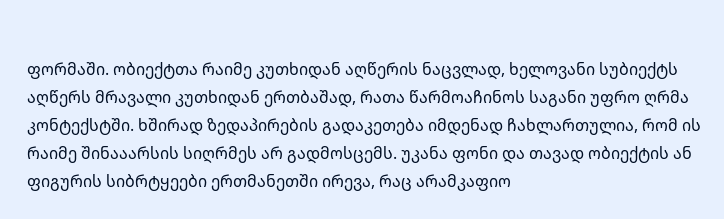ფორმაში. ობიექტთა რაიმე კუთხიდან აღწერის ნაცვლად, ხელოვანი სუბიექტს აღწერს მრავალი კუთხიდან ერთბაშად, რათა წარმოაჩინოს საგანი უფრო ღრმა კონტექსტში. ხშირად ზედაპირების გადაკეთება იმდენად ჩახლართულია, რომ ის რაიმე შინააარსის სიღრმეს არ გადმოსცემს. უკანა ფონი და თავად ობიექტის ან ფიგურის სიბრტყეები ერთმანეთში ირევა, რაც არამკაფიო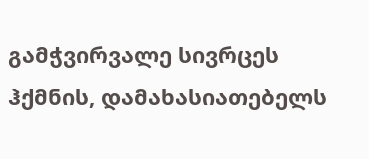გამჭვირვალე სივრცეს ჰქმნის, დამახასიათებელს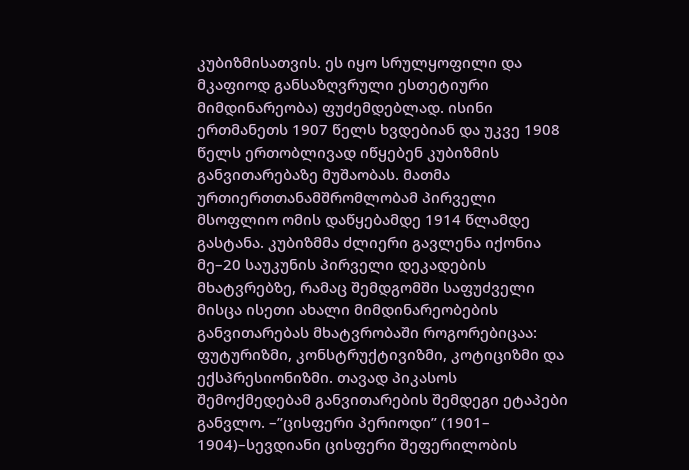კუბიზმისათვის. ეს იყო სრულყოფილი და მკაფიოდ განსაზღვრული ესთეტიური მიმდინარეობა) ფუძემდებლად. ისინი ერთმანეთს 1907 წელს ხვდებიან და უკვე 1908 წელს ერთობლივად იწყებენ კუბიზმის განვითარებაზე მუშაობას. მათმა ურთიერთთანამშრომლობამ პირველი მსოფლიო ომის დაწყებამდე 1914 წლამდე გასტანა. კუბიზმმა ძლიერი გავლენა იქონია მე–20 საუკუნის პირველი დეკადების მხატვრებზე, რამაც შემდგომში საფუძველი მისცა ისეთი ახალი მიმდინარეობების განვითარებას მხატვრობაში როგორებიცაა: ფუტურიზმი, კონსტრუქტივიზმი, კოტიციზმი და ექსპრესიონიზმი. თავად პიკასოს შემოქმედებამ განვითარების შემდეგი ეტაპები განვლო. –”ცისფერი პერიოდი” (1901– 1904)–სევდიანი ცისფერი შეფერილობის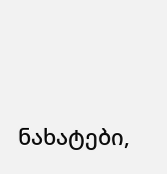ნახატები,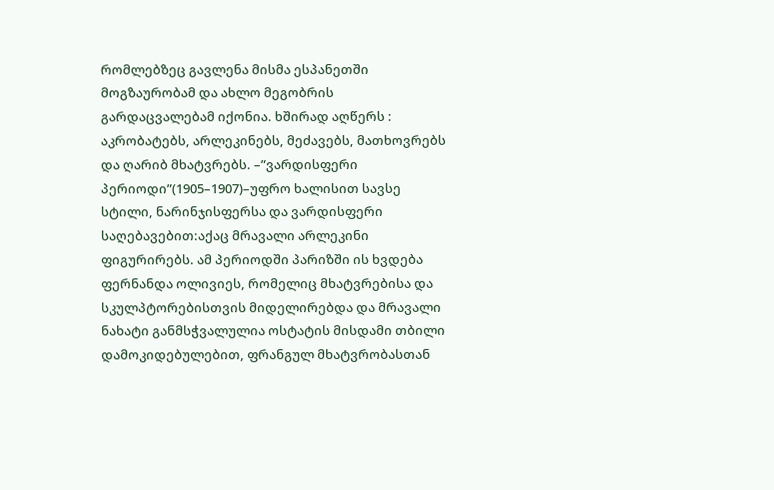რომლებზეც გავლენა მისმა ესპანეთში მოგზაურობამ და ახლო მეგობრის გარდაცვალებამ იქონია. ხშირად აღწერს : აკრობატებს, არლეკინებს, მეძავებს, მათხოვრებს და ღარიბ მხატვრებს. –”ვარდისფერი პერიოდი”(1905–1907)–უფრო ხალისით სავსე სტილი, ნარინჯისფერსა და ვარდისფერი საღებავებით:აქაც მრავალი არლეკინი ფიგურირებს. ამ პერიოდში პარიზში ის ხვდება ფერნანდა ოლივიეს, რომელიც მხატვრებისა და სკულპტორებისთვის მიდელირებდა და მრავალი ნახატი განმსჭვალულია ოსტატის მისდამი თბილი დამოკიდებულებით, ფრანგულ მხატვრობასთან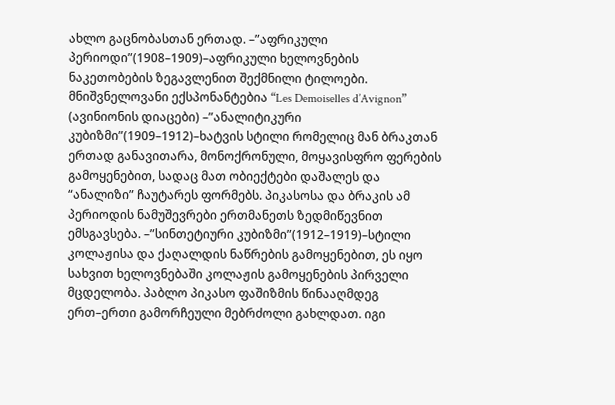ახლო გაცნობასთან ერთად. –”აფრიკული პერიოდი”(1908–1909)–აფრიკული ხელოვნების ნაკეთობების ზეგავლენით შექმნილი ტილოები. მნიშვნელოვანი ექსპონანტებია “Les Demoiselles d’Avignon” (ავინიონის დიაცები) –”ანალიტიკური კუბიზმი”(1909–1912)–ხატვის სტილი რომელიც მან ბრაკთან ერთად განავითარა, მონოქრონული, მოყავისფრო ფერების გამოყენებით, სადაც მათ ობიექტები დაშალეს და “ანალიზი” ჩაუტარეს ფორმებს. პიკასოსა და ბრაკის ამ პერიოდის ნამუშევრები ერთმანეთს ზედმიწევნით ემსგავსება. –”სინთეტიური კუბიზმი”(1912–1919)–სტილი კოლაჟისა და ქაღალდის ნაწრების გამოყენებით, ეს იყო სახვით ხელოვნებაში კოლაჟის გამოყენების პირველი მცდელობა. პაბლო პიკასო ფაშიზმის წინააღმდეგ ერთ–ერთი გამორჩეული მებრძოლი გახლდათ. იგი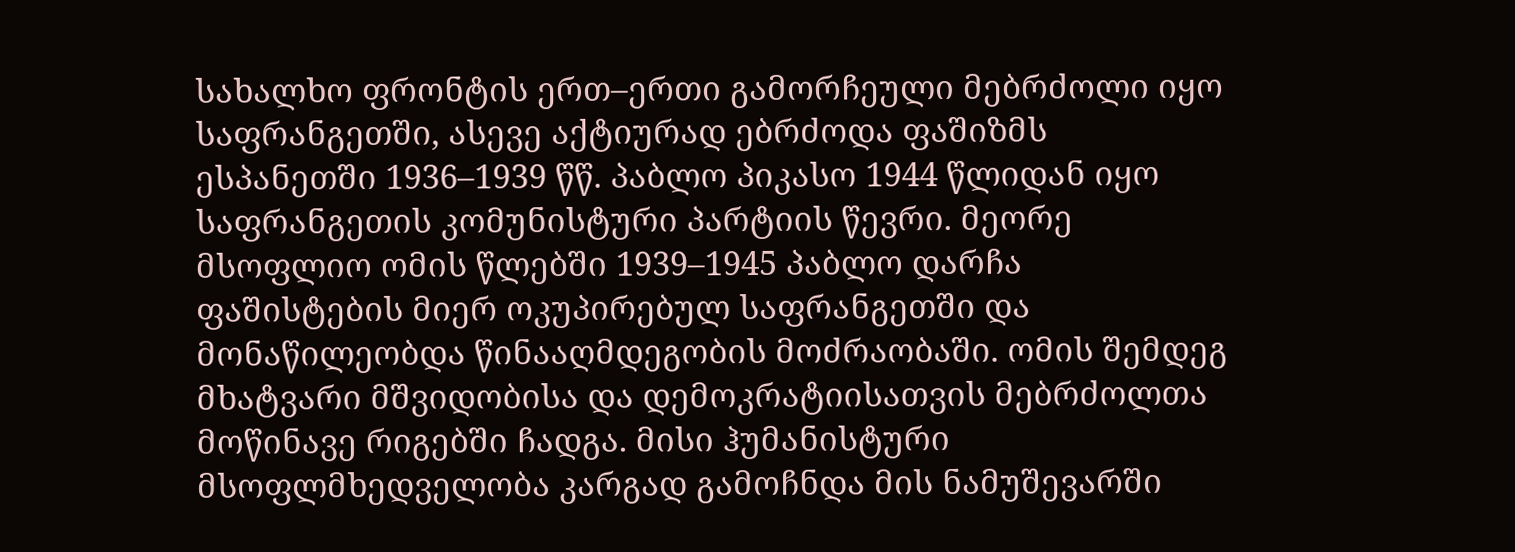სახალხო ფრონტის ერთ–ერთი გამორჩეული მებრძოლი იყო საფრანგეთში, ასევე აქტიურად ებრძოდა ფაშიზმს ესპანეთში 1936–1939 წწ. პაბლო პიკასო 1944 წლიდან იყო საფრანგეთის კომუნისტური პარტიის წევრი. მეორე მსოფლიო ომის წლებში 1939–1945 პაბლო დარჩა ფაშისტების მიერ ოკუპირებულ საფრანგეთში და მონაწილეობდა წინააღმდეგობის მოძრაობაში. ომის შემდეგ მხატვარი მშვიდობისა და დემოკრატიისათვის მებრძოლთა მოწინავე რიგებში ჩადგა. მისი ჰუმანისტური მსოფლმხედველობა კარგად გამოჩნდა მის ნამუშევარში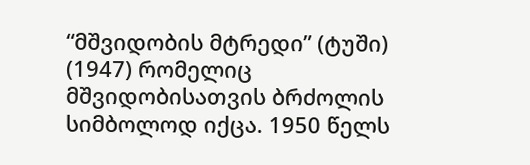“მშვიდობის მტრედი” (ტუში) (1947) რომელიც მშვიდობისათვის ბრძოლის სიმბოლოდ იქცა. 1950 წელს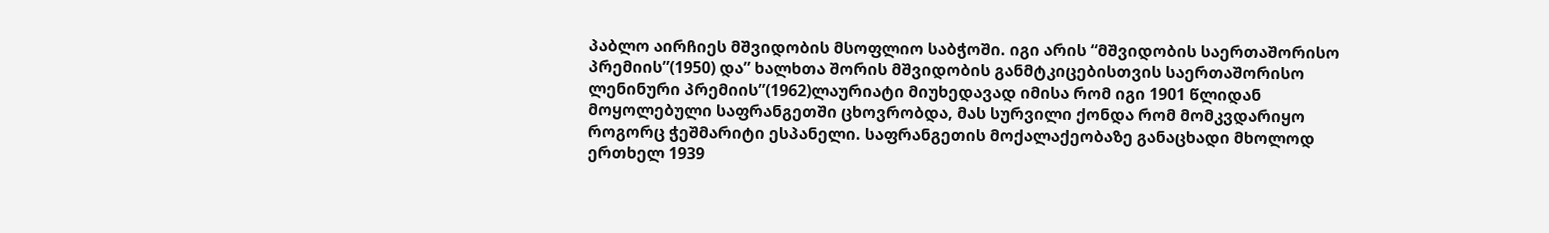პაბლო აირჩიეს მშვიდობის მსოფლიო საბჭოში. იგი არის “მშვიდობის საერთაშორისო პრემიის”(1950) და” ხალხთა შორის მშვიდობის განმტკიცებისთვის საერთაშორისო ლენინური პრემიის”(1962)ლაურიატი მიუხედავად იმისა რომ იგი 1901 წლიდან მოყოლებული საფრანგეთში ცხოვრობდა, მას სურვილი ქონდა რომ მომკვდარიყო როგორც ჭეშმარიტი ესპანელი. საფრანგეთის მოქალაქეობაზე განაცხადი მხოლოდ ერთხელ 1939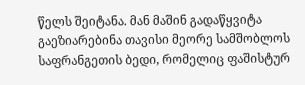წელს შეიტანა. მან მაშინ გადაწყვიტა გაეზიარებინა თავისი მეორე სამშობლოს საფრანგეთის ბედი, რომელიც ფაშისტურ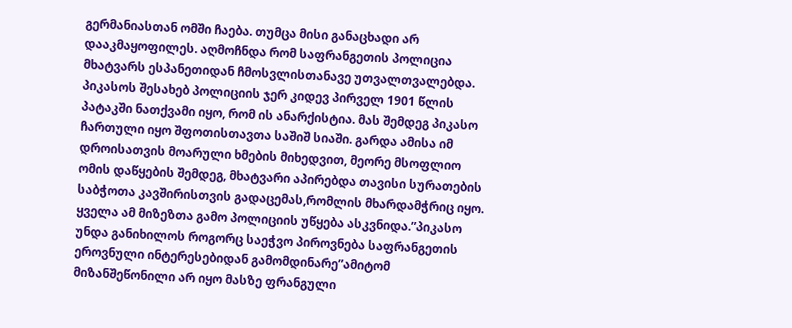გერმანიასთან ომში ჩაება. თუმცა მისი განაცხადი არ დააკმაყოფილეს. აღმოჩნდა რომ საფრანგეთის პოლიცია მხატვარს ესპანეთიდან ჩმოსვლისთანავე უთვალთვალებდა. პიკასოს შესახებ პოლიციის ჯერ კიდევ პირველ 1901 წლის პატაკში ნათქვამი იყო, რომ ის ანარქისტია. მას შემდეგ პიკასო ჩართული იყო შფოთისთავთა საშიშ სიაში. გარდა ამისა იმ დროისათვის მოარული ხმების მიხედვით, მეორე მსოფლიო ომის დაწყების შემდეგ, მხატვარი აპირებდა თავისი სურათების საბჭოთა კავშირისთვის გადაცემას,რომლის მხარდამჭრიც იყო. ყველა ამ მიზეზთა გამო პოლიციის უწყება ასკვნიდა.”პიკასო უნდა განიხილოს როგორც საეჭვო პიროვნება საფრანგეთის ეროვნული ინტერესებიდან გამომდინარე”ამიტომ მიზანშეწონილი არ იყო მასზე ფრანგული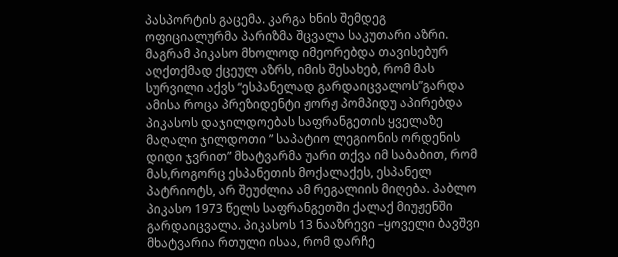პასპორტის გაცემა. კარგა ხნის შემდეგ ოფიციალურმა პარიზმა შცვალა საკუთარი აზრი. მაგრამ პიკასო მხოლოდ იმეორებდა თავისებურ აღქთქმად ქცეულ აზრს, იმის შესახებ, რომ მას სურვილი აქვს “ესპანელად გარდაიცვალოს”გარდა ამისა როცა პრეზიდენტი ჟორჟ პომპიდუ აპირებდა პიკასოს დაჯილდოებას საფრანგეთის ყველაზე მაღალი ჯილდოთი ” საპატიო ლეგიონის ორდენის დიდი ჯვრით” მხატვარმა უარი თქვა იმ საბაბით, რომ მას,როგორც ესპანეთის მოქალაქეს, ესპანელ პატრიოტს, არ შეუძლია ამ რეგალიის მიღება. პაბლო პიკასო 1973 წელს საფრანგეთში ქალაქ მიუჟენში გარდაიცვალა. პიკასოს 13 ნააზრევი –ყოველი ბავშვი მხატვარია რთული ისაა, რომ დარჩე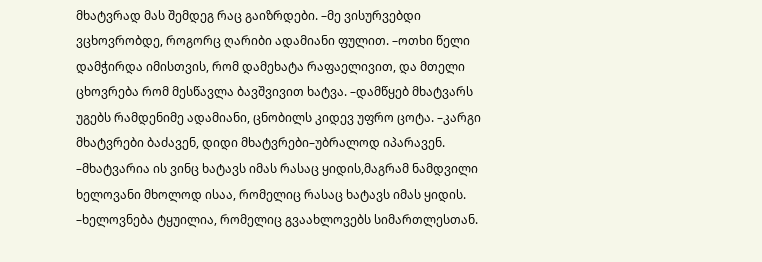მხატვრად მას შემდეგ რაც გაიზრდები. –მე ვისურვებდი ვცხოვრობდე, როგორც ღარიბი ადამიანი ფულით. –ოთხი წელი დამჭირდა იმისთვის, რომ დამეხატა რაფაელივით, და მთელი ცხოვრება რომ მესწავლა ბავშვივით ხატვა. –დამწყებ მხატვარს უგებს რამდენიმე ადამიანი, ცნობილს კიდევ უფრო ცოტა. –კარგი მხატვრები ბაძავენ, დიდი მხატვრები–უბრალოდ იპარავენ. –მხატვარია ის ვინც ხატავს იმას რასაც ყიდის,მაგრამ ნამდვილი ხელოვანი მხოლოდ ისაა, რომელიც რასაც ხატავს იმას ყიდის. –ხელოვნება ტყუილია, რომელიც გვაახლოვებს სიმართლესთან.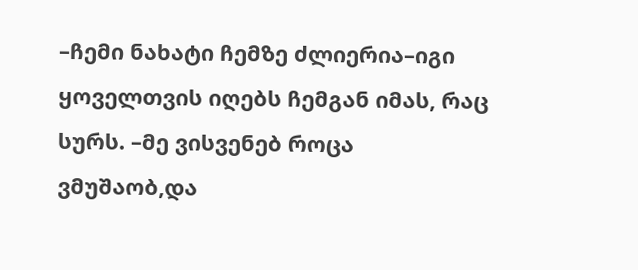–ჩემი ნახატი ჩემზე ძლიერია–იგი ყოველთვის იღებს ჩემგან იმას, რაც სურს. –მე ვისვენებ როცა ვმუშაობ,და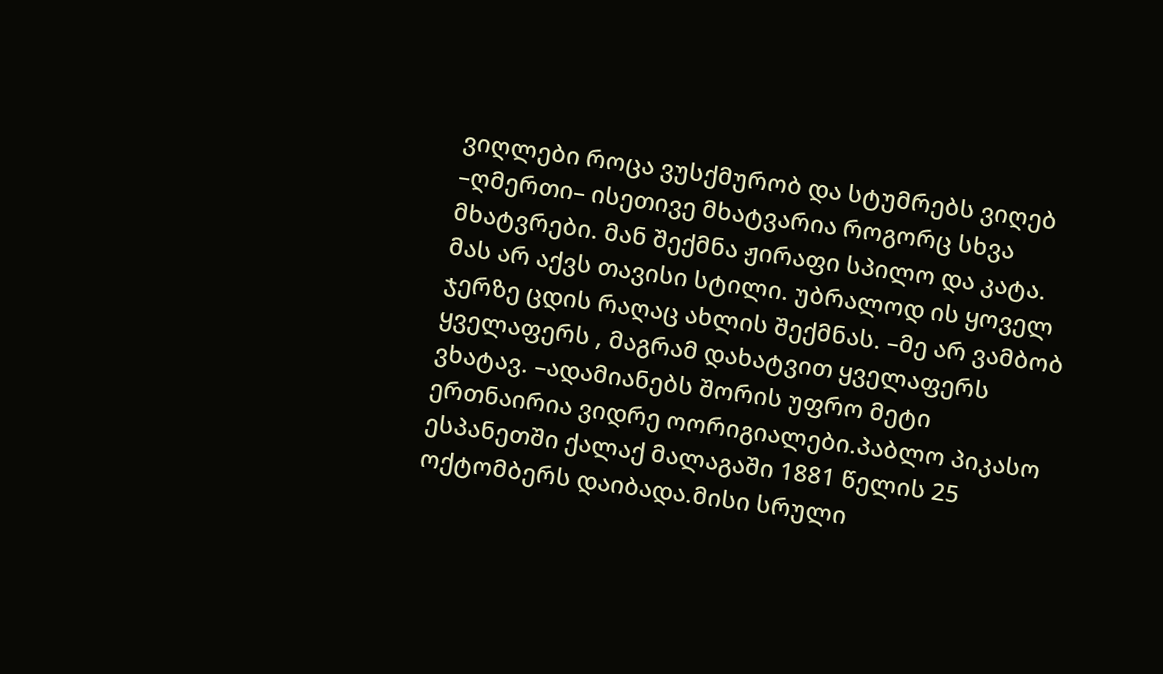ვიღლები როცა ვუსქმურობ და სტუმრებს ვიღებ –ღმერთი– ისეთივე მხატვარია როგორც სხვა მხატვრები. მან შექმნა ჟირაფი სპილო და კატა. მას არ აქვს თავისი სტილი. უბრალოდ ის ყოველ ჯერზე ცდის რაღაც ახლის შექმნას. –მე არ ვამბობ ყველაფერს , მაგრამ დახატვით ყველაფერს ვხატავ. –ადამიანებს შორის უფრო მეტი ერთნაირია ვიდრე ოორიგიალები.პაბლო პიკასო ესპანეთში ქალაქ მალაგაში 1881 წელის 25 ოქტომბერს დაიბადა.მისი სრული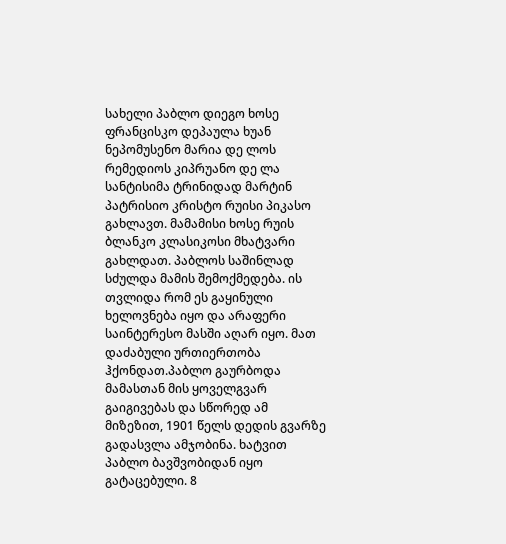სახელი პაბლო დიეგო ხოსე ფრანცისკო დეპაულა ხუან ნეპომუსენო მარია დე ლოს რემედიოს კიპრუანო დე ლა სანტისიმა ტრინიდად მარტინ პატრისიო კრისტო რუისი პიკასო გახლავთ. მამამისი ხოსე რუის ბლანკო კლასიკოსი მხატვარი გახლდათ. პაბლოს საშინლად სძულდა მამის შემოქმედება. ის თვლიდა რომ ეს გაყინული ხელოვნება იყო და არაფერი საინტერესო მასში აღარ იყო. მათ დაძაბული ურთიერთობა ჰქონდათ.პაბლო გაურბოდა მამასთან მის ყოველგვარ გაიგივებას და სწორედ ამ მიზეზით, 1901 წელს დედის გვარზე გადასვლა ამჯობინა. ხატვით პაბლო ბავშვობიდან იყო გატაცებული. 8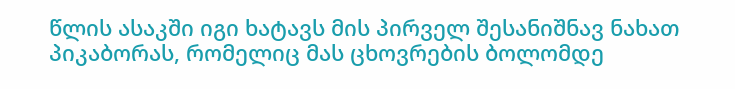წლის ასაკში იგი ხატავს მის პირველ შესანიშნავ ნახათ პიკაბორას, რომელიც მას ცხოვრების ბოლომდე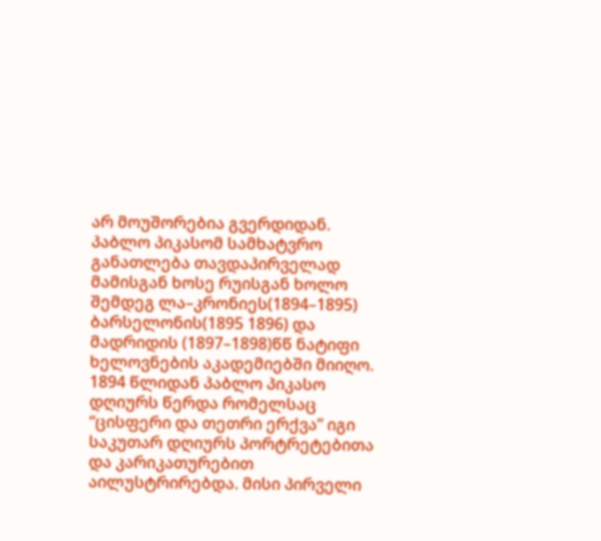არ მოუშორებია გვერდიდან. პაბლო პიკასომ სამხატვრო განათლება თავდაპირველად მამისგან ხოსე რუისგან ხოლო შემდეგ ლა–კრონიეს(1894–1895) ბარსელონის(1895 1896) და მადრიდის (1897–1898)წწ ნატიფი ხელოვნების აკადემიებში მიიღო. 1894 წლიდან პაბლო პიკასო დღიურს წერდა რომელსაც “ცისფერი და თეთრი ერქვა” იგი საკუთარ დღიურს პორტრეტებითა და კარიკათურებით აილუსტრირებდა. მისი პირველი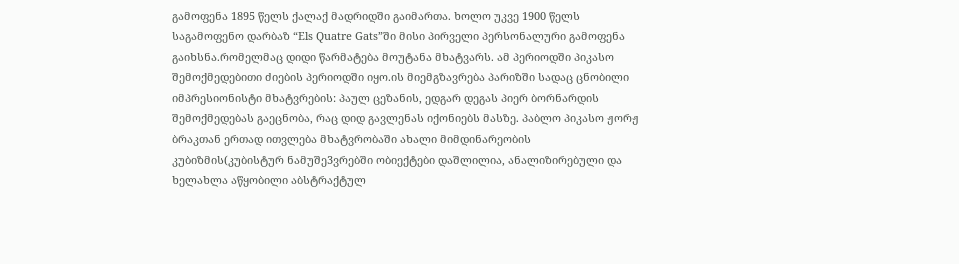გამოფენა 1895 წელს ქალაქ მადრიდში გაიმართა. ხოლო უკვე 1900 წელს საგამოფენო დარბაზ “Els Quatre Gats”ში მისი პირველი პერსონალური გამოფენა გაიხსნა.რომელმაც დიდი წარმატება მოუტანა მხატვარს. ამ პერიოდში პიკასო შემოქმედებითი ძიების პერიოდში იყო.ის მიემგზავრება პარიზში სადაც ცნობილი იმპრესიონისტი მხატვრების: პაულ ცეზანის, ედგარ დეგას პიერ ბორნარდის შემოქმედებას გაეცნობა, რაც დიდ გავლენას იქონიებს მასზე. პაბლო პიკასო ჟორჟ ბრაკთან ერთად ითვლება მხატვრობაში ახალი მიმდინარეობის კუბიზმის(კუბისტურ ნამუშე3ვრებში ობიექტები დაშლილია, ანალიზირებული და ხელახლა აწყობილი აბსტრაქტულ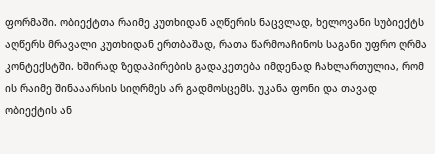ფორმაში. ობიექტთა რაიმე კუთხიდან აღწერის ნაცვლად, ხელოვანი სუბიექტს აღწერს მრავალი კუთხიდან ერთბაშად, რათა წარმოაჩინოს საგანი უფრო ღრმა კონტექსტში. ხშირად ზედაპირების გადაკეთება იმდენად ჩახლართულია, რომ ის რაიმე შინააარსის სიღრმეს არ გადმოსცემს. უკანა ფონი და თავად ობიექტის ან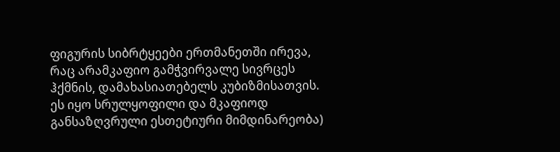ფიგურის სიბრტყეები ერთმანეთში ირევა, რაც არამკაფიო გამჭვირვალე სივრცეს ჰქმნის, დამახასიათებელს კუბიზმისათვის. ეს იყო სრულყოფილი და მკაფიოდ განსაზღვრული ესთეტიური მიმდინარეობა)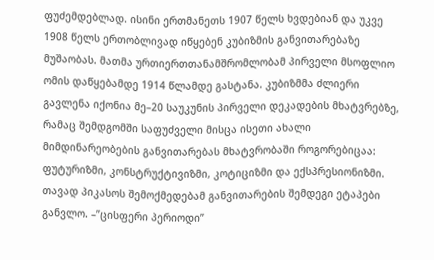ფუძემდებლად. ისინი ერთმანეთს 1907 წელს ხვდებიან და უკვე 1908 წელს ერთობლივად იწყებენ კუბიზმის განვითარებაზე მუშაობას. მათმა ურთიერთთანამშრომლობამ პირველი მსოფლიო ომის დაწყებამდე 1914 წლამდე გასტანა. კუბიზმმა ძლიერი გავლენა იქონია მე–20 საუკუნის პირველი დეკადების მხატვრებზე, რამაც შემდგომში საფუძველი მისცა ისეთი ახალი მიმდინარეობების განვითარებას მხატვრობაში როგორებიცაა: ფუტურიზმი, კონსტრუქტივიზმი, კოტიციზმი და ექსპრესიონიზმი. თავად პიკასოს შემოქმედებამ განვითარების შემდეგი ეტაპები განვლო. –”ცისფერი პერიოდი”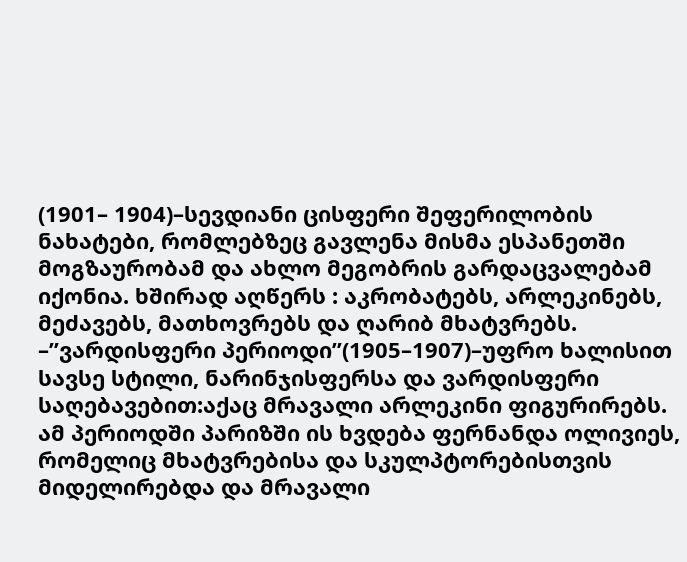(1901– 1904)–სევდიანი ცისფერი შეფერილობის ნახატები, რომლებზეც გავლენა მისმა ესპანეთში მოგზაურობამ და ახლო მეგობრის გარდაცვალებამ იქონია. ხშირად აღწერს : აკრობატებს, არლეკინებს, მეძავებს, მათხოვრებს და ღარიბ მხატვრებს. –”ვარდისფერი პერიოდი”(1905–1907)–უფრო ხალისით სავსე სტილი, ნარინჯისფერსა და ვარდისფერი საღებავებით:აქაც მრავალი არლეკინი ფიგურირებს. ამ პერიოდში პარიზში ის ხვდება ფერნანდა ოლივიეს, რომელიც მხატვრებისა და სკულპტორებისთვის მიდელირებდა და მრავალი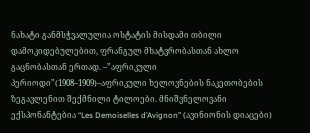ნახატი განმსჭვალულია ოსტატის მისდამი თბილი დამოკიდებულებით, ფრანგულ მხატვრობასთან ახლო გაცნობასთან ერთად. –”აფრიკული პერიოდი”(1908–1909)–აფრიკული ხელოვნების ნაკეთობების ზეგავლენით შექმნილი ტილოები. მნიშვნელოვანი ექსპონანტებია “Les Demoiselles d’Avignon” (ავინიონის დიაცები)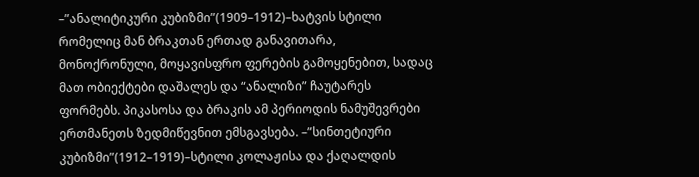–”ანალიტიკური კუბიზმი”(1909–1912)–ხატვის სტილი რომელიც მან ბრაკთან ერთად განავითარა, მონოქრონული, მოყავისფრო ფერების გამოყენებით, სადაც მათ ობიექტები დაშალეს და “ანალიზი” ჩაუტარეს ფორმებს. პიკასოსა და ბრაკის ამ პერიოდის ნამუშევრები ერთმანეთს ზედმიწევნით ემსგავსება. –”სინთეტიური კუბიზმი”(1912–1919)–სტილი კოლაჟისა და ქაღალდის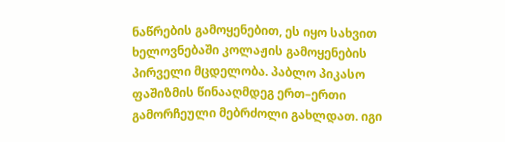ნაწრების გამოყენებით, ეს იყო სახვით ხელოვნებაში კოლაჟის გამოყენების პირველი მცდელობა. პაბლო პიკასო ფაშიზმის წინააღმდეგ ერთ–ერთი გამორჩეული მებრძოლი გახლდათ. იგი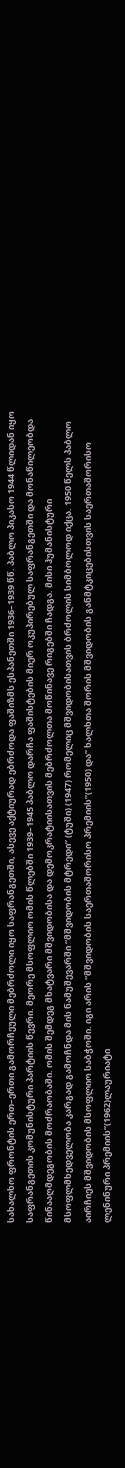სახალხო ფრონტის ერთ–ერთი გამორჩეული მებრძოლი იყო საფრანგეთში, ასევე აქტიურად ებრძოდა ფაშიზმს ესპანეთში 1936–1939 წწ. პაბლო პიკასო 1944 წლიდან იყო საფრანგეთის კომუნისტური პარტიის წევრი. მეორე მსოფლიო ომის წლებში 1939–1945 პაბლო დარჩა ფაშისტების მიერ ოკუპირებულ საფრანგეთში და მონაწილეობდა წინააღმდეგობის მოძრაობაში. ომის შემდეგ მხატვარი მშვიდობისა და დემოკრატიისათვის მებრძოლთა მოწინავე რიგებში ჩადგა. მისი ჰუმანისტური მსოფლმხედველობა კარგად გამოჩნდა მის ნამუშევარში “მშვიდობის მტრედი” (ტუში) (1947) რომელიც მშვიდობისათვის ბრძოლის სიმბოლოდ იქცა. 1950 წელს პაბლო აირჩიეს მშვიდობის მსოფლიო საბჭოში. იგი არის “მშვიდობის საერთაშორისო პრემიის”(1950) და” ხალხთა შორის მშვიდობის განმტკიცებისთვის საერთაშორისო ლენინური პრემიის”(1962)ლაურიატი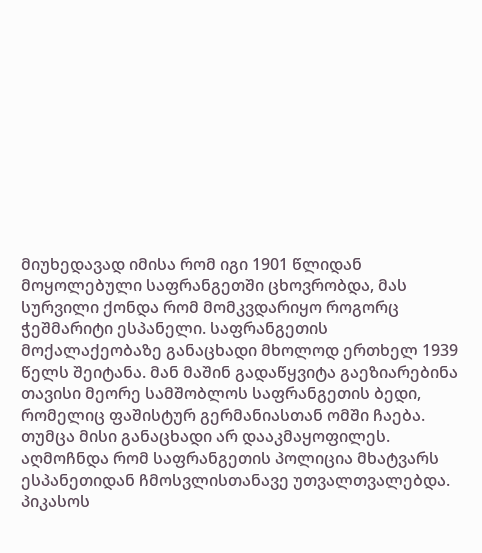მიუხედავად იმისა რომ იგი 1901 წლიდან მოყოლებული საფრანგეთში ცხოვრობდა, მას სურვილი ქონდა რომ მომკვდარიყო როგორც ჭეშმარიტი ესპანელი. საფრანგეთის მოქალაქეობაზე განაცხადი მხოლოდ ერთხელ 1939 წელს შეიტანა. მან მაშინ გადაწყვიტა გაეზიარებინა თავისი მეორე სამშობლოს საფრანგეთის ბედი, რომელიც ფაშისტურ გერმანიასთან ომში ჩაება. თუმცა მისი განაცხადი არ დააკმაყოფილეს. აღმოჩნდა რომ საფრანგეთის პოლიცია მხატვარს ესპანეთიდან ჩმოსვლისთანავე უთვალთვალებდა. პიკასოს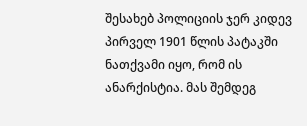შესახებ პოლიციის ჯერ კიდევ პირველ 1901 წლის პატაკში ნათქვამი იყო, რომ ის ანარქისტია. მას შემდეგ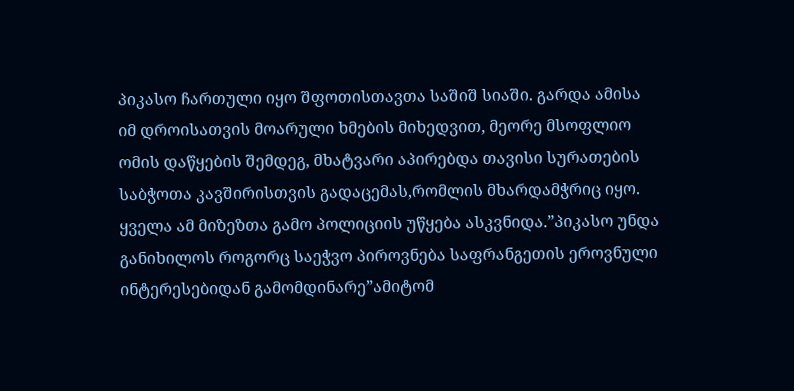პიკასო ჩართული იყო შფოთისთავთა საშიშ სიაში. გარდა ამისა იმ დროისათვის მოარული ხმების მიხედვით, მეორე მსოფლიო ომის დაწყების შემდეგ, მხატვარი აპირებდა თავისი სურათების საბჭოთა კავშირისთვის გადაცემას,რომლის მხარდამჭრიც იყო. ყველა ამ მიზეზთა გამო პოლიციის უწყება ასკვნიდა.”პიკასო უნდა განიხილოს როგორც საეჭვო პიროვნება საფრანგეთის ეროვნული ინტერესებიდან გამომდინარე”ამიტომ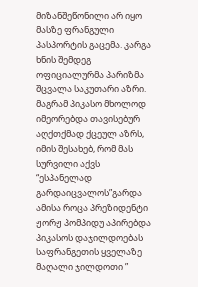მიზანშეწონილი არ იყო მასზე ფრანგული პასპორტის გაცემა. კარგა ხნის შემდეგ ოფიციალურმა პარიზმა შცვალა საკუთარი აზრი. მაგრამ პიკასო მხოლოდ იმეორებდა თავისებურ აღქთქმად ქცეულ აზრს, იმის შესახებ, რომ მას სურვილი აქვს “ესპანელად გარდაიცვალოს”გარდა ამისა როცა პრეზიდენტი ჟორჟ პომპიდუ აპირებდა პიკასოს დაჯილდოებას საფრანგეთის ყველაზე მაღალი ჯილდოთი ”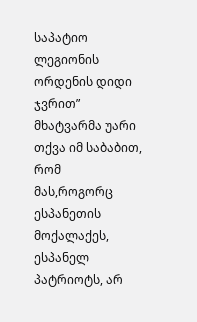საპატიო ლეგიონის ორდენის დიდი ჯვრით” მხატვარმა უარი თქვა იმ საბაბით, რომ მას,როგორც ესპანეთის მოქალაქეს, ესპანელ პატრიოტს, არ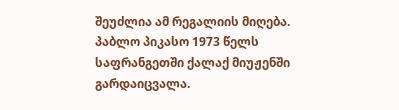შეუძლია ამ რეგალიის მიღება. პაბლო პიკასო 1973 წელს საფრანგეთში ქალაქ მიუჟენში გარდაიცვალა.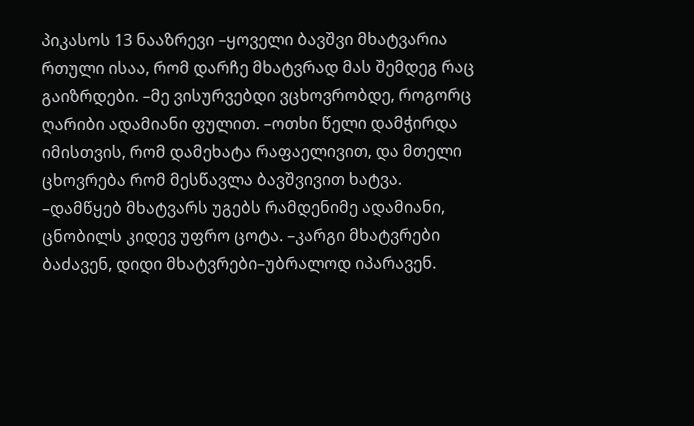პიკასოს 13 ნააზრევი –ყოველი ბავშვი მხატვარია რთული ისაა, რომ დარჩე მხატვრად მას შემდეგ რაც გაიზრდები. –მე ვისურვებდი ვცხოვრობდე, როგორც ღარიბი ადამიანი ფულით. –ოთხი წელი დამჭირდა იმისთვის, რომ დამეხატა რაფაელივით, და მთელი ცხოვრება რომ მესწავლა ბავშვივით ხატვა. –დამწყებ მხატვარს უგებს რამდენიმე ადამიანი, ცნობილს კიდევ უფრო ცოტა. –კარგი მხატვრები ბაძავენ, დიდი მხატვრები–უბრალოდ იპარავენ.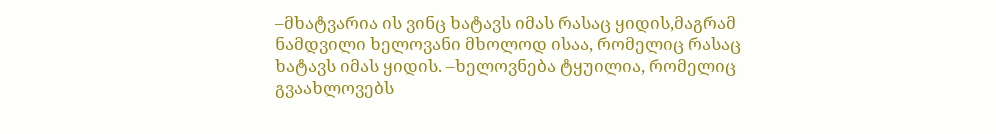–მხატვარია ის ვინც ხატავს იმას რასაც ყიდის,მაგრამ ნამდვილი ხელოვანი მხოლოდ ისაა, რომელიც რასაც ხატავს იმას ყიდის. –ხელოვნება ტყუილია, რომელიც გვაახლოვებს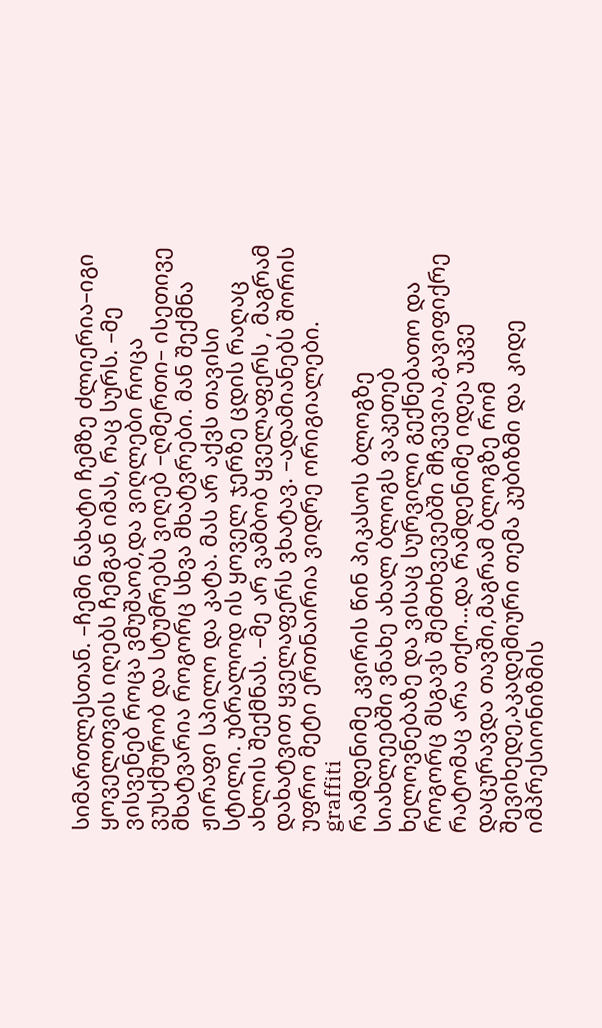სიმართლესთან. –ჩემი ნახატი ჩემზე ძლიერია–იგი ყოველთვის იღებს ჩემგან იმას, რაც სურს. –მე ვისვენებ როცა ვმუშაობ,და ვიღლები როცა ვუსქმურობ და სტუმრებს ვიღებ –ღმერთი– ისეთივე მხატვარია როგორც სხვა მხატვრები. მან შექმნა ჟირაფი სპილო და კატა. მას არ აქვს თავისი სტილი. უბრალოდ ის ყოველ ჯერზე ცდის რაღაც ახლის შექმნას. –მე არ ვამბობ ყველაფერს , მაგრამ დახატვით ყველაფერს ვხატავ. –ადამიანებს შორის უფრო მეტი ერთნაირია ვიდრე ორიგიალები.
graffiti
რამდენიმე კვირის წინ პიკასოს ბლოგზე სიახლეებში ვნახე ახალ ბლოგს ვაკეთებ ხელოვნებაზე და ვისაც სურვილი გექნებათო და როგორც მსგავს შემთხვევებში მჩვევია,გავიფიქრე რატომაც არა თქო…და რამდენიმე იდეა უკვე დაცურავდა თავში,მაგრამ ბლოგზე რომ შევიხედე,აკადემიური თემა კუბიზმი და კიდე იმპრესიონიზმის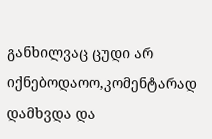განხილვაც ცუდი არ იქნებოდაოო,კომენტარად დამხვდა და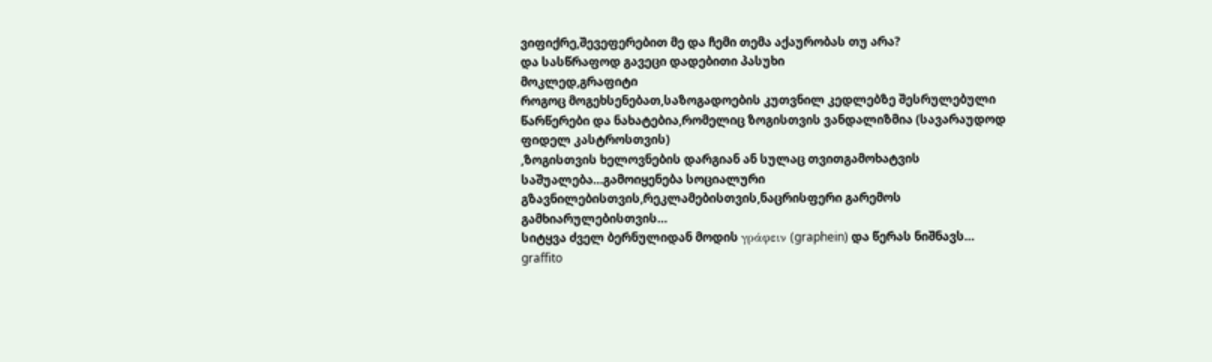ვიფიქრე,შევეფერებით მე და ჩემი თემა აქაურობას თუ არა?
და სასწრაფოდ გავეცი დადებითი პასუხი
მოკლედ,გრაფიტი
როგოც მოგეხსენებათ,საზოგადოების კუთვნილ კედლებზე შესრულებული წარწერები და ნახატებია,რომელიც ზოგისთვის ვანდალიზმია (სავარაუდოდ ფიდელ კასტროსთვის)
,ზოგისთვის ხელოვნების დარგიან ან სულაც თვითგამოხატვის საშუალება…გამოიყენება სოციალური გზავნილებისთვის,რეკლამებისთვის,ნაცრისფერი გარემოს გამხიარულებისთვის…
სიტყვა ძველ ბერნულიდან მოდის γράφειν (graphein) და წერას ნიშნავს…
graffito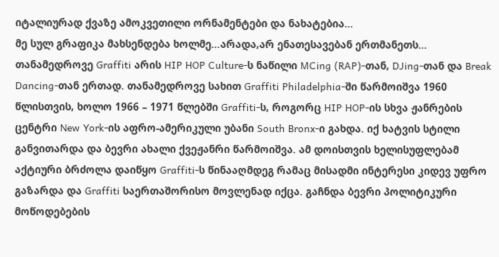იტალიურად ქვაზე ამოკვეთილი ორნამენტები და ნახატებია…
მე სულ გრაფიკა მახსენდება ხოლმე…არადა,არ ენათესავებან ერთმანეთს…
თანამედროვე Graffiti არის HIP HOP Culture-ს ნაწილი MCing (RAP)-თან, DJing-თან და Break Dancing-თან ერთად. თანამედროვე სახით Graffiti Philadelphia-ში წარმოიშვა 1960 წლისთვის, ხოლო 1966 – 1971 წლებში Graffiti-ს, როგორც HIP HOP-ის სხვა ჟანრების ცენტრი New York-ის აფრო-ამერიკული უბანი South Bronx-ი გახდა. იქ ხატვის სტილი განვითარდა და ბევრი ახალი ქვეჟანრი წარმოიშვა. ამ დოისთვის ხელისუფლებამ აქტიური ბრძოლა დაიწყო Graffiti-ს წინააღმდეგ რამაც მისადმი ინტერესი კიდევ უფრო გაზარდა და Graffiti საერთაშორისო მოვლენად იქცა. გაჩნდა ბევრი პოლიტიკური მოწოდებების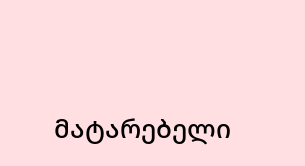მატარებელი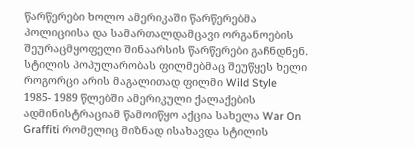წარწერები ხოლო ამერიკაში წარწერებმა პოლიციისა და სამართალდამცავი ორგანოების შეურაცმყოფელი შინაარსის წარწერები გაჩნდნენ. სტილის პოპულარობას ფილმებმაც შეუწყეს ხელი როგორცი არის მაგალითად ფილმი Wild Style
1985- 1989 წლებში ამერიკული ქალაქების ადმინისტრაციამ წამოიწყო აქცია სახელა War On Graffiti რომელიც მიზნად ისახავდა სტილის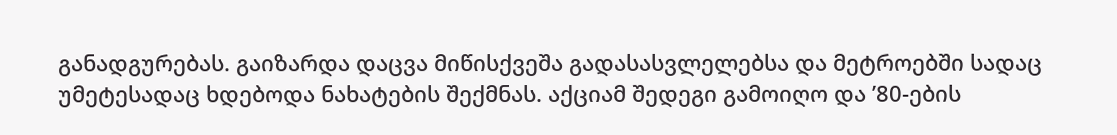განადგურებას. გაიზარდა დაცვა მიწისქვეშა გადასასვლელებსა და მეტროებში სადაც უმეტესადაც ხდებოდა ნახატების შექმნას. აქციამ შედეგი გამოიღო და ’80-ების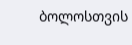ბოლოსთვის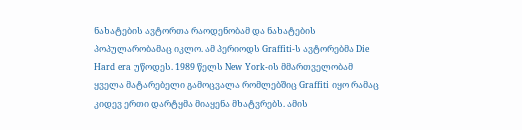ნახატების ავტორთა რაოდენობამ და ნახატების პოპულარობამაც იკლო. ამ პერიოდს Graffiti-ს ავტორებმა Die Hard era უწოდეს. 1989 წელს New York-ის მმართველობამ ყველა მატარებელი გამოცვალა რომლებშიც Graffiti იყო რამაც კიდევ ერთი დარტყმა მიაყენა მხატვრებს. ამის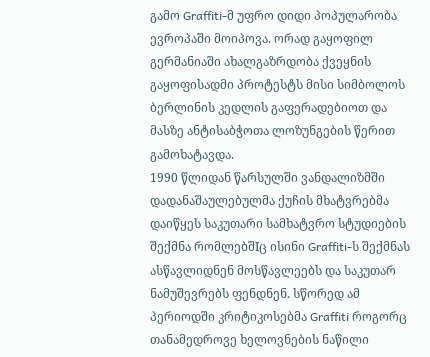გამო Graffiti-მ უფრო დიდი პოპულარობა ევროპაში მოიპოვა. ორად გაყოფილ გერმანიაში ახალგაზრდობა ქვეყნის გაყოფისადმი პროტესტს მისი სიმბოლოს ბერლინის კედლის გაფერადებიოთ და მასზე ანტისაბჭოთა ლოზუნგების წერით გამოხატავდა.
1990 წლიდან წარსულში ვანდალიზმში დადანაშაულებულმა ქუჩის მხატვრებმა დაიწყეს საკუთარი სამხატვრო სტუდიების შექმნა რომლებშIც ისინი Graffiti-ს შექმნას ასწავლიდნენ მოსწავლეებს და საკუთარ ნამუშევრებს ფენდნენ. სწორედ ამ პერიოდში კრიტიკოსებმა Graffiti როგორც თანამედროვე ხელოვნების ნაწილი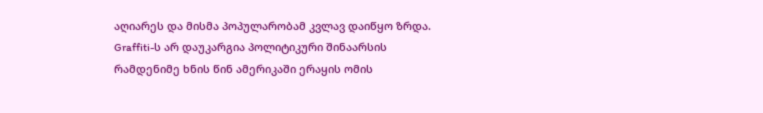აღიარეს და მისმა პოპულარობამ კვლავ დაიწყო ზრდა.
Graffiti-ს არ დაუკარგია პოლიტიკური შინაარსის რამდენიმე ხნის წინ ამერიკაში ერაყის ომის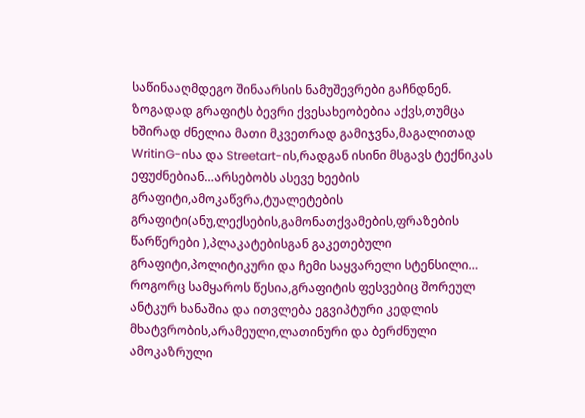საწინააღმდეგო შინაარსის ნამუშევრები გაჩნდნენ.
ზოგადად გრაფიტს ბევრი ქვესახეობებია აქვს,თუმცა ხშირად ძნელია მათი მკვეთრად გამიჯვნა,მაგალითად WritinG-ისა და Streetart-ის,რადგან ისინი მსგავს ტექნიკას ეფუძნებიან…არსებობს ასევე ხეების გრაფიტი,ამოკაწვრა,ტუალეტების გრაფიტი(ანუ,ლექსების,გამონათქვამების,ფრაზების წარწერები ),პლაკატებისგან გაკეთებული გრაფიტი,პოლიტიკური და ჩემი საყვარელი სტენსილი…
როგორც სამყაროს წესია,გრაფიტის ფესვებიც შორეულ ანტკურ ხანაშია და ითვლება ეგვიპტური კედლის მხატვრობის,არამეული,ლათინური და ბერძნული ამოკაზრული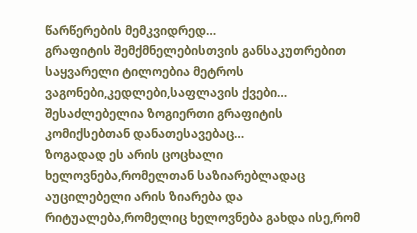წარწერების მემკვიდრედ…
გრაფიტის შემქმნელებისთვის განსაკუთრებით საყვარელი ტილოებია მეტროს ვაგონები,კედლები,საფლავის ქვები…
შესაძლებელია ზოგიერთი გრაფიტის კომიქსებთან დანათესავებაც…
ზოგადად ეს არის ცოცხალი ხელოვნება,რომელთან საზიარებლადაც აუცილებელი არის ზიარება და რიტუალება,რომელიც ხელოვნება გახდა ისე,რომ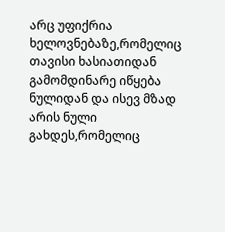არც უფიქრია ხელოვნებაზე,რომელიც თავისი ხასიათიდან გამომდინარე იწყება ნულიდან და ისევ მზად არის ნული გახდეს,რომელიც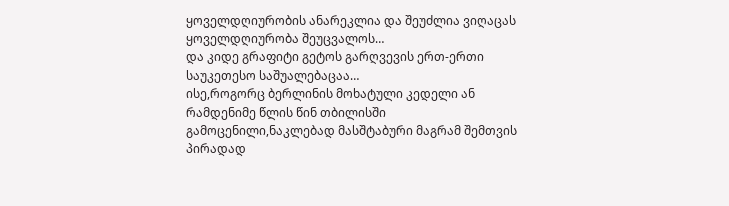ყოველდღიურობის ანარეკლია და შეუძლია ვიღაცას ყოველდღიურობა შეუცვალოს…
და კიდე გრაფიტი გეტოს გარღვევის ერთ-ერთი საუკეთესო საშუალებაცაა…
ისე,როგორც ბერლინის მოხატული კედელი ან რამდენიმე წლის წინ თბილისში გამოცენილი,ნაკლებად მასშტაბური მაგრამ შემთვის პირადად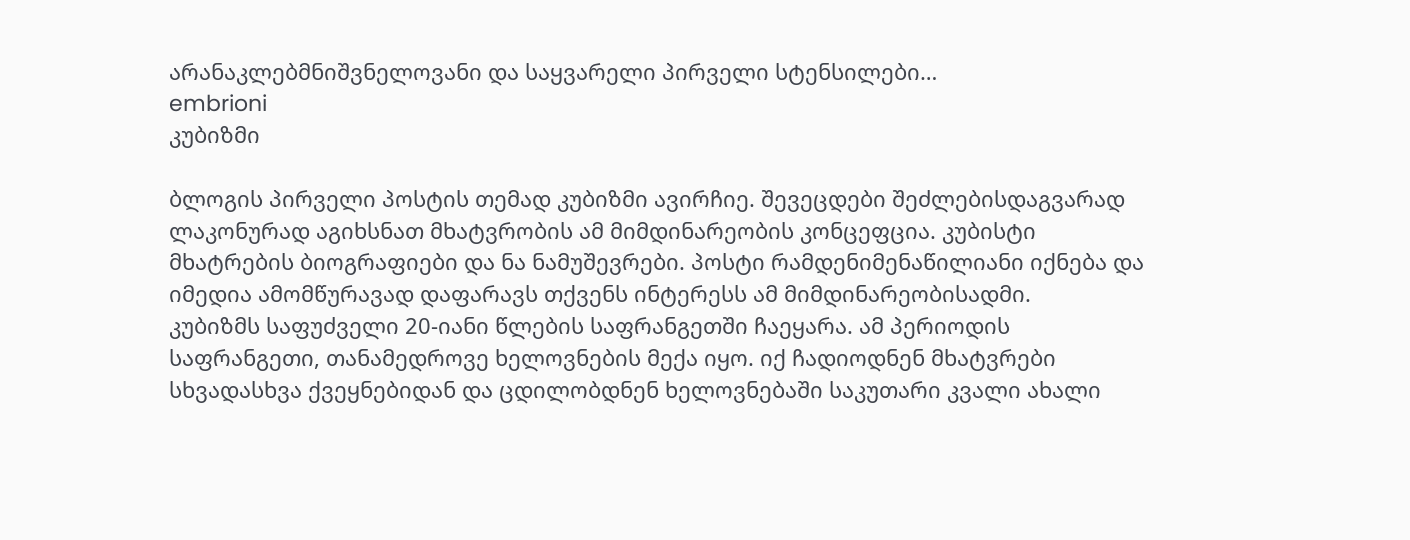არანაკლებმნიშვნელოვანი და საყვარელი პირველი სტენსილები…
embrioni
კუბიზმი

ბლოგის პირველი პოსტის თემად კუბიზმი ავირჩიე. შევეცდები შეძლებისდაგვარად ლაკონურად აგიხსნათ მხატვრობის ამ მიმდინარეობის კონცეფცია. კუბისტი მხატრების ბიოგრაფიები და ნა ნამუშევრები. პოსტი რამდენიმენაწილიანი იქნება და იმედია ამომწურავად დაფარავს თქვენს ინტერესს ამ მიმდინარეობისადმი.
კუბიზმს საფუძველი 20-იანი წლების საფრანგეთში ჩაეყარა. ამ პერიოდის საფრანგეთი, თანამედროვე ხელოვნების მექა იყო. იქ ჩადიოდნენ მხატვრები სხვადასხვა ქვეყნებიდან და ცდილობდნენ ხელოვნებაში საკუთარი კვალი ახალი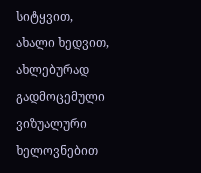სიტყვით, ახალი ხედვით, ახლებურად გადმოცემული ვიზუალური ხელოვნებით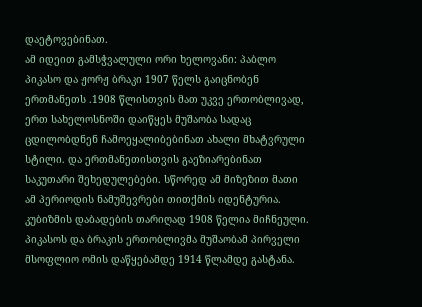დაეტოვებინათ.
ამ იდეით გამსჭვალული ორი ხელოვანი: პაბლო პიკასო და ჟორჟ ბრაკი 1907 წელს გაიცნობენ ერთმანეთს .1908 წლისთვის მათ უკვე ერთობლივად, ერთ სახელოსნოში დაიწყეს მუშაობა სადაც ცდილობდნენ ჩამოეყალიბებინათ ახალი მხატვრული სტილი. და ერთმანეთისთვის გაეზიარებინათ საკუთარი შეხედულებები. სწორედ ამ მიზეზით მათი ამ პერიოდის ნამუშევრები თითქმის იდენტურია.
კუბიზმის დაბადების თარიღად 1908 წელია მიჩნეული. პიკასოს და ბრაკის ერთობლივმა მუშაობამ პირველი მსოფლიო ომის დაწყებამდე 1914 წლამდე გასტანა.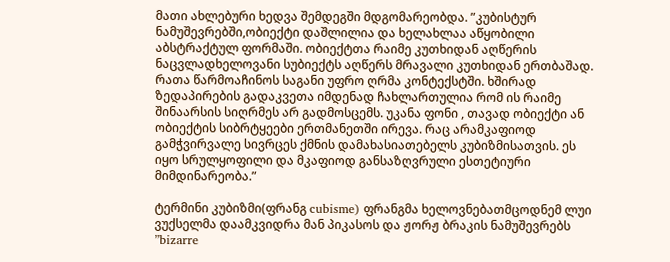მათი ახლებური ხედვა შემდეგში მდგომარეობდა. ”კუბისტურ ნამუშევრებში,ობიექტი დაშლილია და ხელახლაა აწყობილი აბსტრაქტულ ფორმაში. ობიექტთა რაიმე კუთხიდან აღწერის ნაცვლადხელოვანი სუბიექტს აღწერს მრავალი კუთხიდან ერთბაშად. რათა წარმოაჩინოს საგანი უფრო ღრმა კონტექსტში. ხშირად ზედაპირების გადაკვეთა იმდენად ჩახლართულია რომ ის რაიმე შინაარსის სიღრმეს არ გადმოსცემს. უკანა ფონი , თავად ობიექტი ან ობიექტის სიბრტყეები ერთმანეთში ირევა. რაც არამკაფიოდ გამჭვირვალე სივრცეს ქმნის დამახასიათებელს კუბიზმისათვის. ეს იყო სრულყოფილი და მკაფიოდ განსაზღვრული ესთეტიური მიმდინარეობა.”

ტერმინი კუბიზმი(ფრანგ cubisme) ფრანგმა ხელოვნებათმცოდნემ ლუი ვუქსელმა დაამკვიდრა მან პიკასოს და ჟორჟ ბრაკის ნამუშევრებს ”bizarre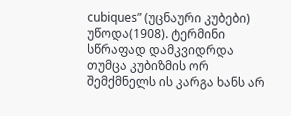cubiques” (უცნაური კუბები) უწოდა(1908). ტერმინი სწრაფად დამკვიდრდა თუმცა კუბიზმის ორ შემქმნელს ის კარგა ხანს არ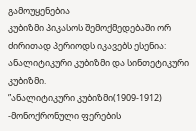გამოუყენებია
კუბიზმი პიკასოს შემოქმედებაში ორ ძირითად პერიოდს იკავებს ესენია: ანალიტიკური კუბიზმი და სინთეტიკური კუბიზმი.
”ანალიტიკური კუბიზმი(1909-1912) -მონოქრონული ფერების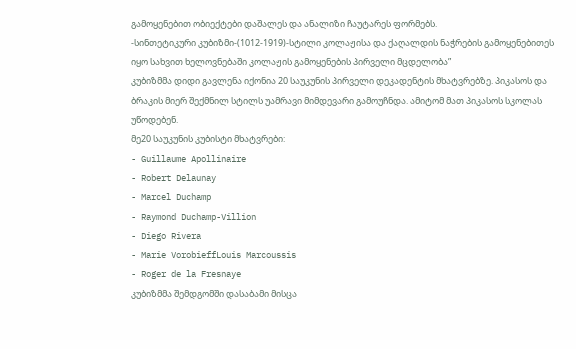გამოყენებით ობიექტები დაშალეს და ანალიზი ჩაუტარეს ფორმებს.
-სინთეტიკური კუბიზმი-(1012-1919)-სტილი კოლაჟისა და ქაღალდის ნაჭრების გამოყენებითეს იყო სახვით ხელოვნებაში კოლაჟის გამოყენების პირველი მცდელობა”
კუბიზმმა დიდი გავლენა იქონია 20 საუკუნის პირველი დეკადენტის მხატვრებზე. პიკასოს და ბრაკის მიერ შექმნილ სტილს უამრავი მიმდევარი გამოუჩნდა. ამიტომ მათ პიკასოს სკოლას უწოდებენ.
მე20 საუკუნის კუბისტი მხატვრები:
- Guillaume Apollinaire
- Robert Delaunay
- Marcel Duchamp
- Raymond Duchamp-Villion
- Diego Rivera
- Marie VorobieffLouis Marcoussis
- Roger de la Fresnaye
კუბიზმმა შემდგომში დასაბამი მისცა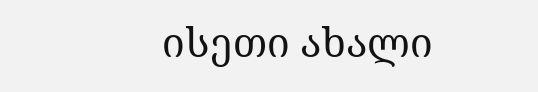ისეთი ახალი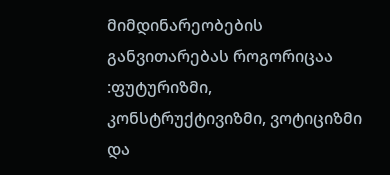მიმდინარეობების განვითარებას როგორიცაა :ფუტურიზმი, კონსტრუქტივიზმი, ვოტიციზმი და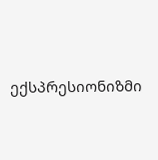ექსპრესიონიზმი